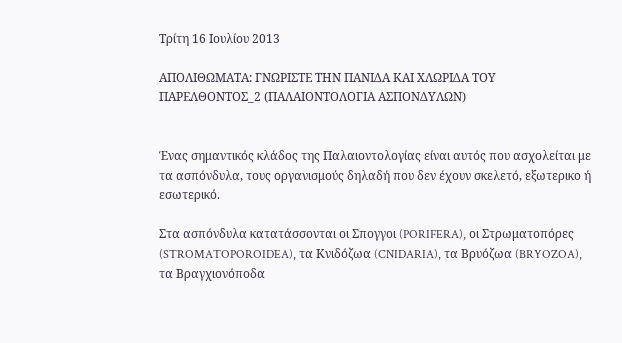Τρίτη 16 Ιουλίου 2013

ΑΠΟΛΙΘΩΜΑΤΑ: ΓΝΩΡΙΣΤΕ ΤΗΝ ΠΑΝΙΔΑ ΚΑΙ ΧΛΩΡΙΔΑ ΤΟΥ ΠΑΡΕΛΘΟΝΤΟΣ_2 (ΠΑΛΑΙΟΝΤΟΛΟΓΙΑ ΑΣΠΟΝΔΥΛΩΝ)


Ένας σημαντικός κλάδος της Παλαιοντολογίας είναι αυτός που ασχολείται με τα ασπόνδυλα, τους οργανισμούς δηλαδή που δεν έχουν σκελετό, εξωτερικο ή εσωτερικό.

Στα ασπόνδυλα κατατάσσονται οι Σπογγοι (PORIFERA), οι Στρωματοπόρες (STROMATOPOROIDEA), τα Κνιδόζωα (CNIDARIA), τα Βρυόζωα (BRYOZOA), τα Βραγχιονόποδα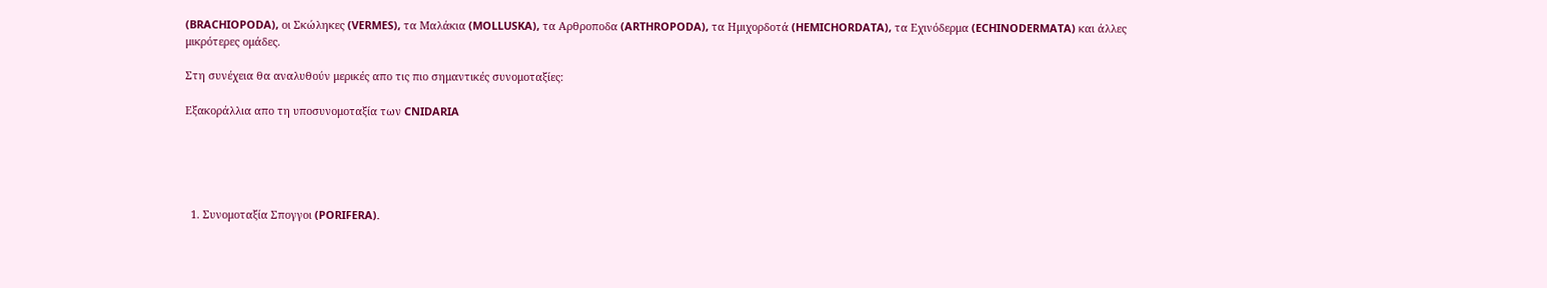(BRACHIOPODA), οι Σκώληκες (VERMES), τα Μαλάκια (MOLLUSKA), τα Αρθροποδα (ARTHROPODA), τα Ημιχορδοτά (HEMICHORDATA), τα Εχινόδερμα (ECHINODERMATA) και άλλες μικρότερες ομάδες.

Στη συνέχεια θα αναλυθούν μερικές απο τις πιο σημαντικές συνομοταξίες:

Εξακοράλλια απο τη υποσυνομοταξία των CNIDARIA





  1. Συνομοταξία Σπογγοι (PORIFERA).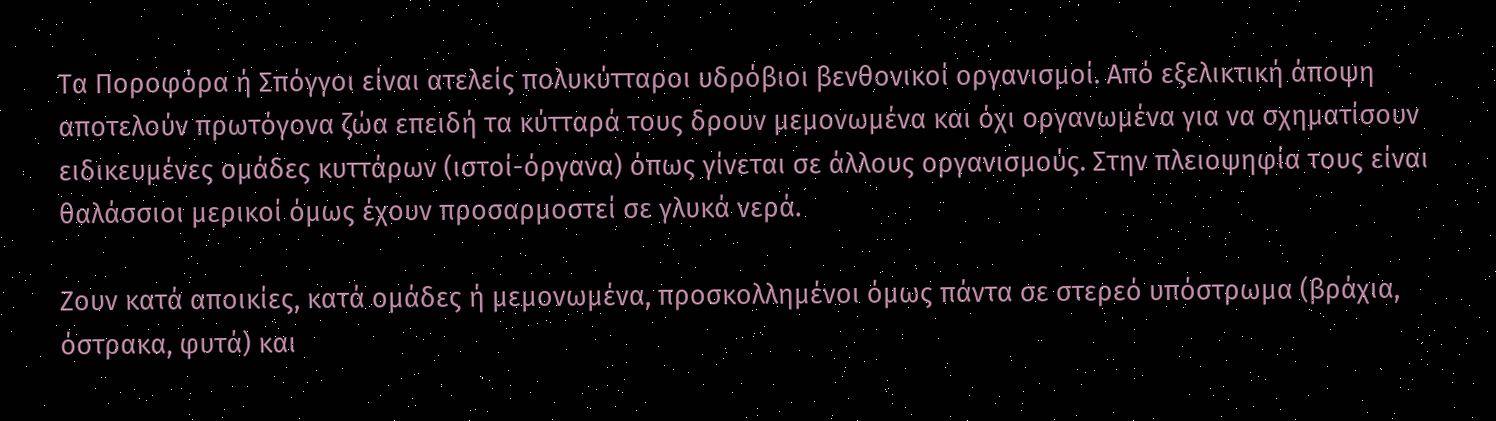Tα Ποροφόρα ή Σπόγγοι είναι ατελείς πολυκύτταροι υδρόβιοι βενθονικοί οργανισμοί. Από εξελικτική άποψη αποτελούν πρωτόγονα ζώα επειδή τα κύτταρά τους δρουν μεμονωμένα και όχι οργανωμένα για να σχηματίσουν ειδικευμένες ομάδες κυττάρων (ιστοί-όργανα) όπως γίνεται σε άλλους οργανισμούς. Στην πλειοψηφία τους είναι θαλάσσιοι μερικοί όμως έχουν προσαρμοστεί σε γλυκά νερά.

Ζουν κατά αποικίες, κατά ομάδες ή μεμονωμένα, προσκολλημένοι όμως πάντα σε στερεό υπόστρωμα (βράχια, όστρακα, φυτά) και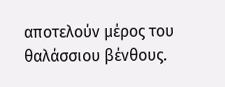αποτελούν μέρος του θαλάσσιου βένθους.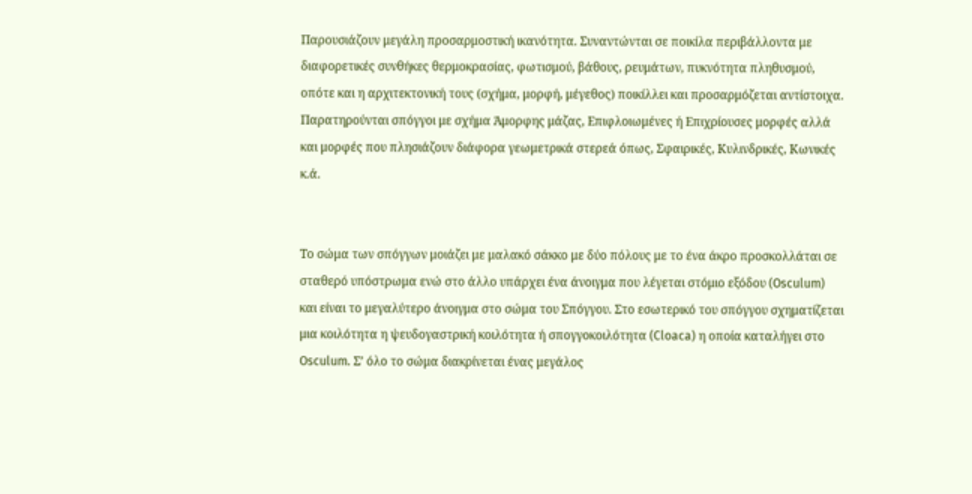Παρουσιάζουν μεγάλη προσαρμοστική ικανότητα. Συναντώνται σε ποικίλα περιβάλλοντα με διαφορετικές συνθήκες θερμοκρασίας, φωτισμού, βάθους, ρευμάτων, πυκνότητα πληθυσμού, οπότε και η αρχιτεκτονική τους (σχήμα, μορφή, μέγεθος) ποικίλλει και προσαρμόζεται αντίστοιχα. Παρατηρούνται σπόγγοι με σχήμα Άμορφης μάζας, Επιφλοιωμένες ή Επιχρίουσες μορφές αλλά και μορφές που πλησιάζουν διάφορα γεωμετρικά στερεά όπως, Σφαιρικές, Κυλινδρικές, Κωνικές κ.ά.


Το σώμα των σπόγγων μοιάζει με μαλακό σάκκο με δύο πόλους με το ένα άκρο προσκολλάται σε σταθερό υπόστρωμα ενώ στο άλλο υπάρχει ένα άνοιγμα που λέγεται στόμιο εξόδου (Osculum) και είναι το μεγαλύτερο άνοιγμα στο σώμα του Σπόγγου. Στο εσωτερικό του σπόγγου σχηματίζεται μια κοιλότητα η ψευδογαστρική κοιλότητα ή σπογγοκοιλότητα (Cloaca) η οποία καταλήγει στο Osculum. Σ’ όλο το σώμα διακρίνεται ένας μεγάλος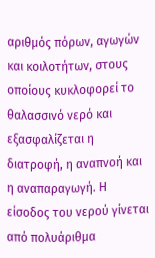αριθμός πόρων, αγωγών και κοιλοτήτων, στους οποίους κυκλοφορεί το θαλασσινό νερό και εξασφαλίζεται η διατροφή, η αναπνοή και η αναπαραγωγή. Η είσοδος του νερού γίνεται από πολυάριθμα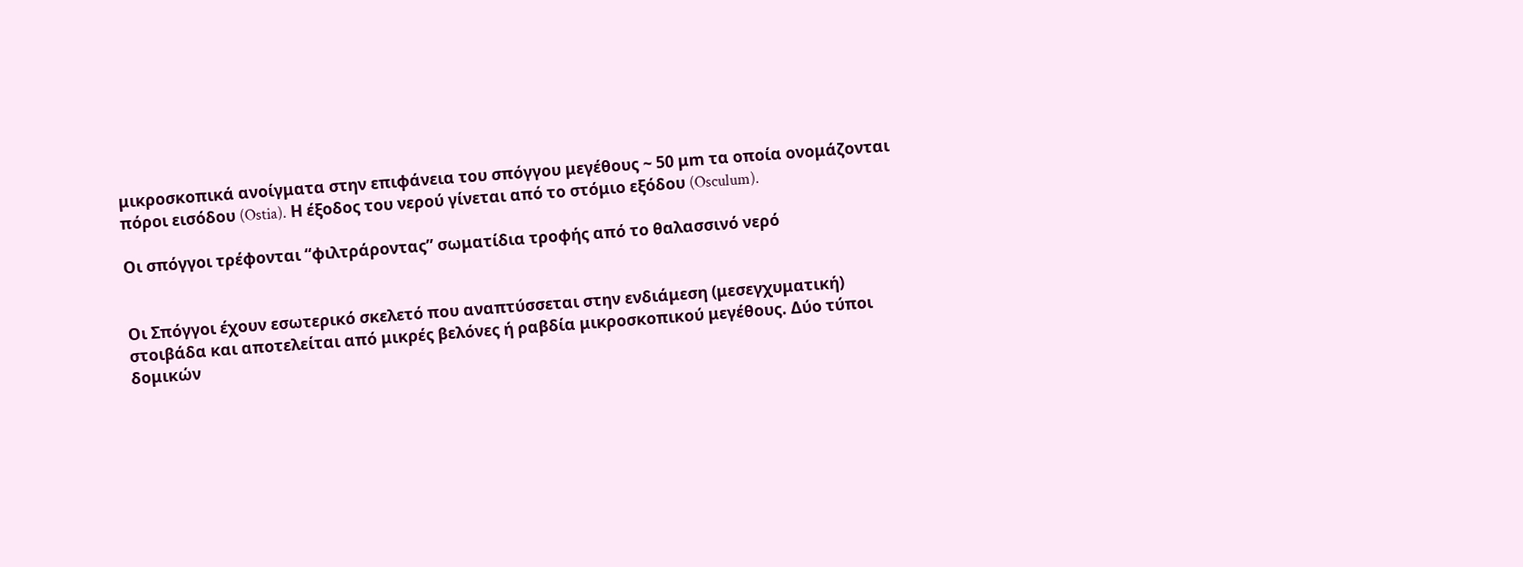μικροσκοπικά ανοίγματα στην επιφάνεια του σπόγγου μεγέθους ~ 50 μm τα οποία ονομάζονται πόροι εισόδου (Ostia). Η έξοδος του νερού γίνεται από το στόμιο εξόδου (Osculum).

Οι σπόγγοι τρέφονται “φιλτράροντας” σωματίδια τροφής από το θαλασσινό νερό


Οι Σπόγγοι έχουν εσωτερικό σκελετό που αναπτύσσεται στην ενδιάμεση (μεσεγχυματική) στοιβάδα και αποτελείται από μικρές βελόνες ή ραβδία μικροσκοπικού μεγέθους. Δύο τύποι δομικών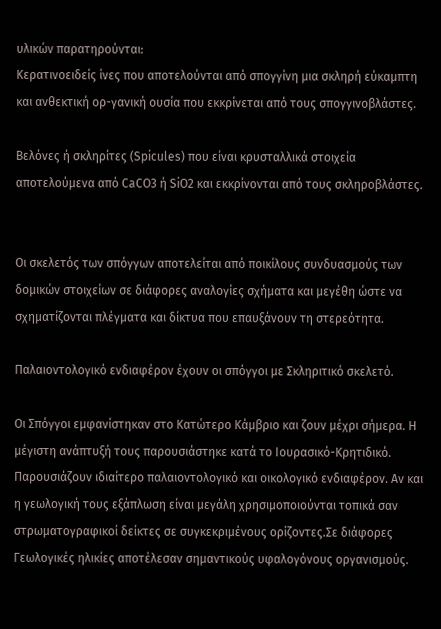υλικών παρατηρούνται:
Κερατινοειδείς ίνες που αποτελούνται από σπογγίνη μια σκληρή εύκαμπτη και ανθεκτική ορ-γανική ουσία που εκκρίνεται από τους σπογγινοβλάστες.

Βελόνες ή σκληρίτες (Spicules) που είναι κρυσταλλικά στοιχεία αποτελούμενα από CaCO3 ή SiO2 και εκκρίνονται από τους σκληροβλάστες.


Οι σκελετός των σπόγγων αποτελείται από ποικίλους συνδυασμούς των δομικών στοιχείων σε διάφορες αναλογίες σχήματα και μεγέθη ώστε να σχηματίζονται πλέγματα και δίκτυα που επαυξάνουν τη στερεότητα.

Παλαιοντολογικό ενδιαφέρον έχουν οι σπόγγοι με Σκληριτικό σκελετό.

Οι Σπόγγοι εμφανίστηκαν στο Κατώτερο Κάμβριο και ζουν μέχρι σήμερα. Η μέγιστη ανάπτυξή τους παρουσιάστηκε κατά το Ιουρασικό-Κρητιδικό. Παρουσιάζουν ιδιαίτερο παλαιοντολογικό και οικολογικό ενδιαφέρον. Αν και η γεωλογική τους εξάπλωση είναι μεγάλη χρησιμοποιούνται τοπικά σαν στρωματογραφικοί δείκτες σε συγκεκριμένους ορίζοντες.Σε διάφορες Γεωλογικές ηλικίες αποτέλεσαν σημαντικούς υφαλογόνους οργανισμούς.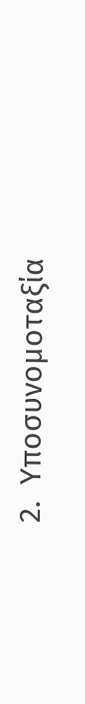2.  Υποσυνομοταξία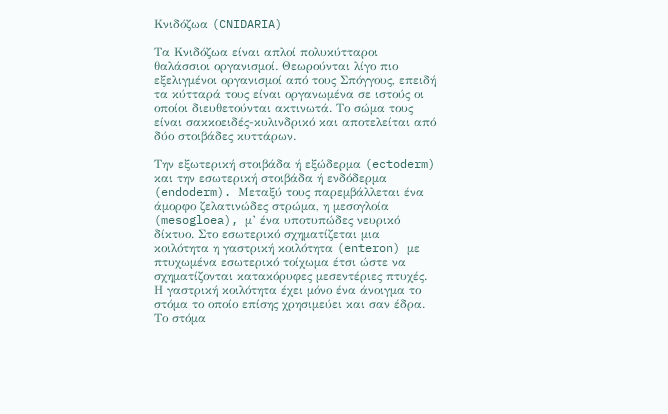Κνιδόζωα (CNIDARIA)

Tα Κνιδόζωα είναι απλοί πολυκύτταροι θαλάσσιοι οργανισμοί. Θεωρούνται λίγο πιο εξελιγμένοι οργανισμοί από τους Σπόγγους, επειδή τα κύτταρά τους είναι οργανωμένα σε ιστούς οι οποίοι διευθετούνται ακτινωτά. Το σώμα τους είναι σακκοειδές-κυλινδρικό και αποτελείται από δύο στοιβάδες κυττάρων.

Την εξωτερική στοιβάδα ή εξώδερμα (ectoderm) και την εσωτερική στοιβάδα ή ενδόδερμα (endoderm). Μεταξύ τους παρεμβάλλεται ένα άμορφο ζελατινώδες στρώμα, η μεσογλοία (mesogloea), μ’ ένα υποτυπώδες νευρικό δίκτυο. Στο εσωτερικό σχηματίζεται μια κοιλότητα η γαστρική κοιλότητα (enteron) με πτυχωμένα εσωτερικό τοίχωμα έτσι ώστε να σχηματίζονται κατακόρυφες μεσεντέριες πτυχές. Η γαστρική κοιλότητα έχει μόνο ένα άνοιγμα το στόμα το οποίο επίσης χρησιμεύει και σαν έδρα. Το στόμα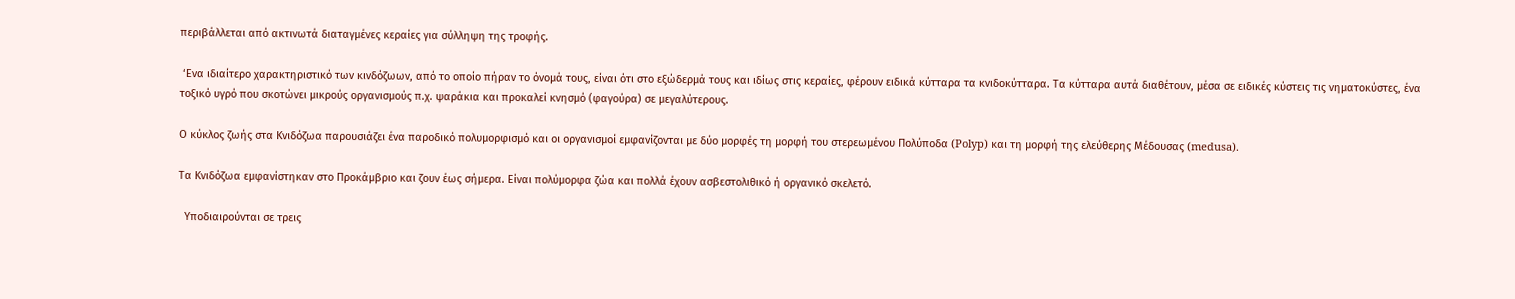περιβάλλεται από ακτινωτά διαταγμένες κεραίες για σύλληψη της τροφής.

 ‘Ενα ιδιαίτερο χαρακτηριστικό των κινδόζωων, από το οποίο πήραν το όνομά τους, είναι ότι στο εξώδερμά τους και ιδίως στις κεραίες, φέρουν ειδικά κύτταρα τα κνιδοκύτταρα. Τα κύτταρα αυτά διαθέτουν, μέσα σε ειδικές κύστεις τις νηματοκύστες, ένα τοξικό υγρό που σκοτώνει μικρούς οργανισμούς π.χ. ψαράκια και προκαλεί κνησμό (φαγούρα) σε μεγαλύτερους.

Ο κύκλος ζωής στα Κνιδόζωα παρουσιάζει ένα παροδικό πολυμορφισμό και οι οργανισμοί εμφανίζονται με δύο μορφές τη μορφή του στερεωμένου Πολύποδα (Polyp) και τη μορφή της ελεύθερης Μέδουσας (medusa).

Τα Κνιδόζωα εμφανίστηκαν στο Προκάμβριο και ζουν έως σήμερα. Είναι πολύμορφα ζώα και πολλά έχουν ασβεστολιθικό ή οργανικό σκελετό.

  Υποδιαιρούνται σε τρεις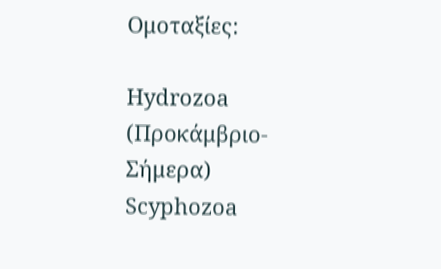Ομοταξίες:

Hydrozoa (Προκάμβριο-Σήμερα)
Scyphozoa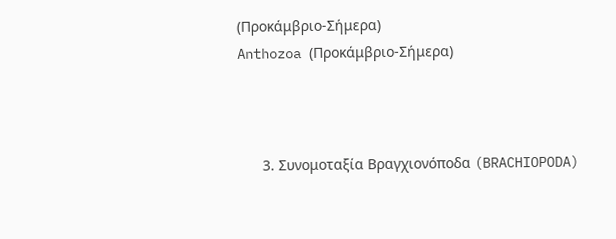(Προκάμβριο-Σήμερα)
Anthozoa (Προκάμβριο-Σήμερα)



      3. Συνομοταξία Βραγχιονόποδα (BRACHIOPODA)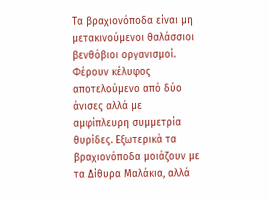Tα βραχιονόποδα είναι μη μετακινούμενοι θαλάσσιοι βενθόβιοι οργανισμοί. Φέρουν κέλυφος αποτελούμενο από δύο άνισες αλλά με αμφίπλευρη συμμετρία θυρίδες. Εξωτερικά τα βραχιονόποδα μοιάζουν με τα Δίθυρα Μαλάκια, αλλά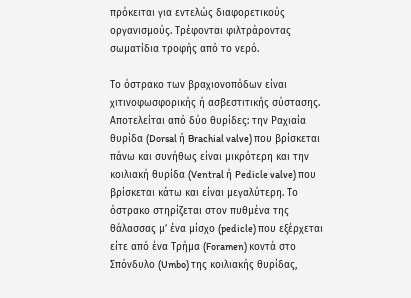πρόκειται για εντελώς διαφορετικούς οργανισμούς. Τρέφονται φιλτράροντας σωματίδια τροφής από το νερό.

Το όστρακο των βραχιονοπόδων είναι χιτινοφωσφορικής ή ασβεστιτικής σύστασης. Αποτελείται από δύο θυρίδες: την Ραχιαία θυρίδα (Dorsal ή Brachial valve) που βρίσκεται πάνω και συνήθως είναι μικρότερη και την κοιλιακή θυρίδα (Ventral ή Pedicle valve) που βρίσκεται κάτω και είναι μεγαλύτερη. Το όστρακο στηρίζεται στον πυθμένα της θάλασσας μ’ ένα μίσχο (pedicle) που εξέρχεται είτε από ένα Τρήμα (Foramen) κοντά στο Σπόνδυλο (Umbo) της κοιλιακής θυρίδας,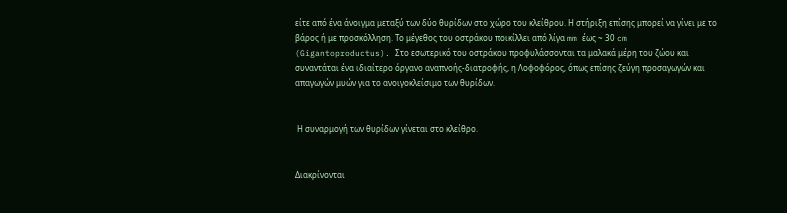είτε από ένα άνοιγμα μεταξύ των δύο θυρίδων στο χώρο του κλείθρου. Η στήριξη επίσης μπορεί να γίνει με το βάρος ή με προσκόλληση. Το μέγεθος του οστράκου ποικίλλει από λίγα mm έως ~ 30 cm (Gigantoproductus). Στο εσωτερικό του οστράκου προφυλάσσονται τα μαλακά μέρη του ζώου και συναντάται ένα ιδιαίτερο όργανο αναπνοής-διατροφής, η Λοφοφόρος, όπως επίσης ζεύγη προσαγωγών και απαγωγών μυών για το ανοιγοκλείσιμο των θυρίδων.


 Η συναρμογή των θυρίδων γίνεται στο κλείθρο.


Διακρίνονται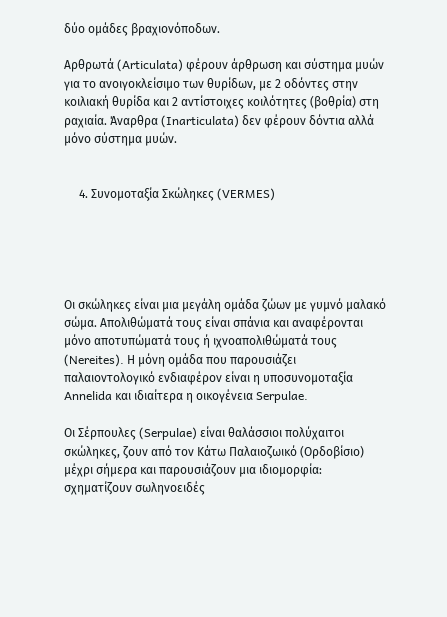δύο ομάδες βραχιονόποδων.

Αρθρωτά (Articulata) φέρουν άρθρωση και σύστημα μυών για το ανοιγοκλείσιμο των θυρίδων, με 2 οδόντες στην κοιλιακή θυρίδα και 2 αντίστοιχες κοιλότητες (βοθρία) στη ραχιαία. Άναρθρα (Inarticulata) δεν φέρουν δόντια αλλά μόνο σύστημα μυών.


     4. Συνομοταξία Σκώληκες (VERMES)





Οι σκώληκες είναι μια μεγάλη ομάδα ζώων με γυμνό μαλακό σώμα. Απολιθώματά τους είναι σπάνια και αναφέρονται μόνο αποτυπώματά τους ή ιχνοαπολιθώματά τους (Nereites). Η μόνη ομάδα που παρουσιάζει παλαιοντολογικό ενδιαφέρον είναι η υποσυνομοταξία Annelida και ιδιαίτερα η οικογένεια Serpulae.

Οι Σέρπουλες (Serpulae) είναι θαλάσσιοι πολύχαιτοι σκώληκες, ζουν από τον Κάτω Παλαιοζωικό (Ορδοβίσιο) μέχρι σήμερα και παρουσιάζουν μια ιδιομορφία: σχηματίζουν σωληνοειδές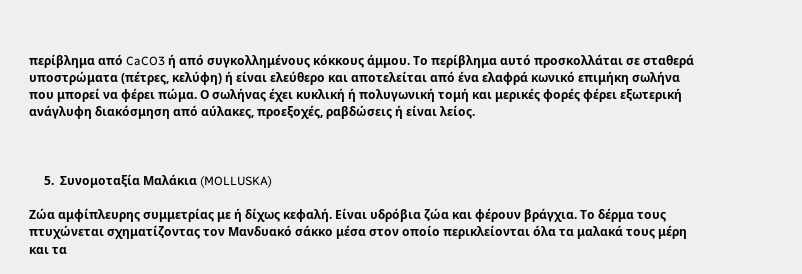περίβλημα από CaCO3 ή από συγκολλημένους κόκκους άμμου. Το περίβλημα αυτό προσκολλάται σε σταθερά υποστρώματα (πέτρες, κελύφη) ή είναι ελεύθερο και αποτελείται από ένα ελαφρά κωνικό επιμήκη σωλήνα που μπορεί να φέρει πώμα. Ο σωλήνας έχει κυκλική ή πολυγωνική τομή και μερικές φορές φέρει εξωτερική ανάγλυφη διακόσμηση από αύλακες, προεξοχές, ραβδώσεις ή είναι λείος.



     5.  Συνομοταξία Μαλάκια (MOLLUSKA)

Ζώα αμφίπλευρης συμμετρίας με ή δίχως κεφαλή. Είναι υδρόβια ζώα και φέρουν βράγχια. Το δέρμα τους πτυχώνεται σχηματίζοντας τον Μανδυακό σάκκο μέσα στον οποίο περικλείονται όλα τα μαλακά τους μέρη και τα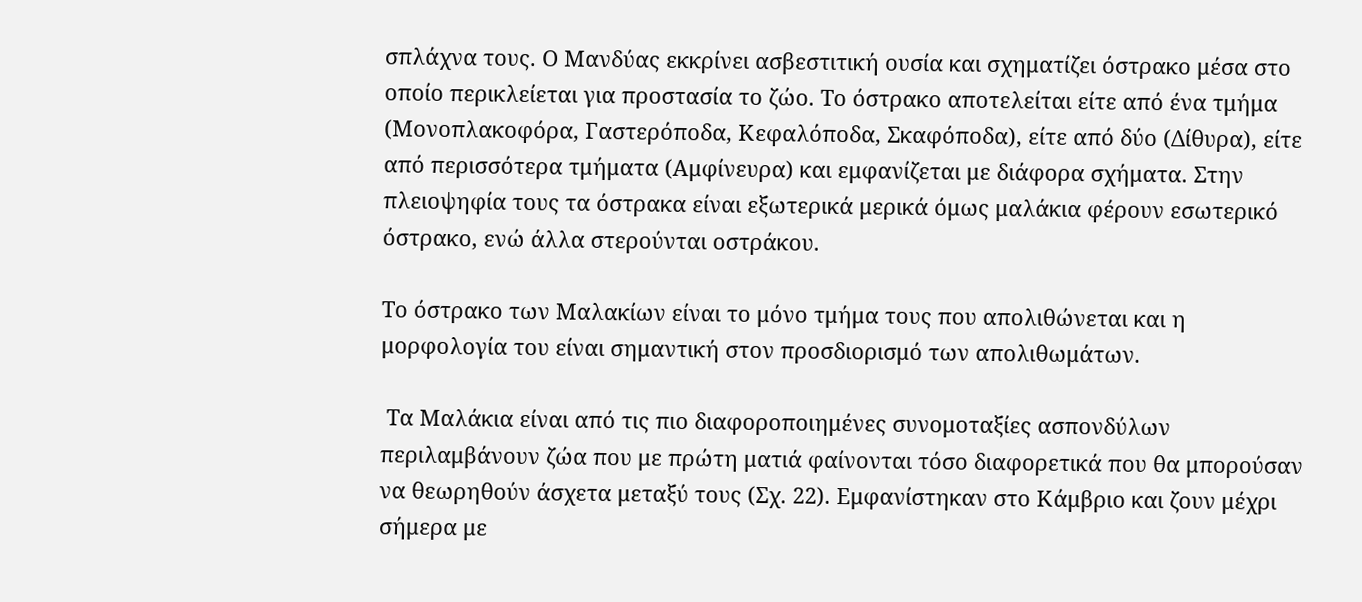σπλάχνα τους. Ο Μανδύας εκκρίνει ασβεστιτική ουσία και σχηματίζει όστρακο μέσα στο οποίο περικλείεται για προστασία το ζώο. Το όστρακο αποτελείται είτε από ένα τμήμα (Μονοπλακοφόρα, Γαστερόποδα, Κεφαλόποδα, Σκαφόποδα), είτε από δύο (Δίθυρα), είτε από περισσότερα τμήματα (Αμφίνευρα) και εμφανίζεται με διάφορα σχήματα. Στην πλειοψηφία τους τα όστρακα είναι εξωτερικά μερικά όμως μαλάκια φέρουν εσωτερικό όστρακο, ενώ άλλα στερούνται οστράκου.

Το όστρακο των Μαλακίων είναι το μόνο τμήμα τους που απολιθώνεται και η μορφολογία του είναι σημαντική στον προσδιορισμό των απολιθωμάτων.

 Τα Μαλάκια είναι από τις πιο διαφοροποιημένες συνομοταξίες ασπονδύλων περιλαμβάνουν ζώα που με πρώτη ματιά φαίνονται τόσο διαφορετικά που θα μπορούσαν να θεωρηθούν άσχετα μεταξύ τους (Σχ. 22). Εμφανίστηκαν στο Κάμβριο και ζουν μέχρι σήμερα με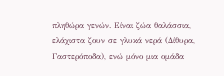πληθώρα γενών. Είναι ζώα θαλάσσια, ελάχιστα ζουν σε γλυκά νερά (Δίθυρα, Γαστερόποδα), ενώ μόνο μια ομάδα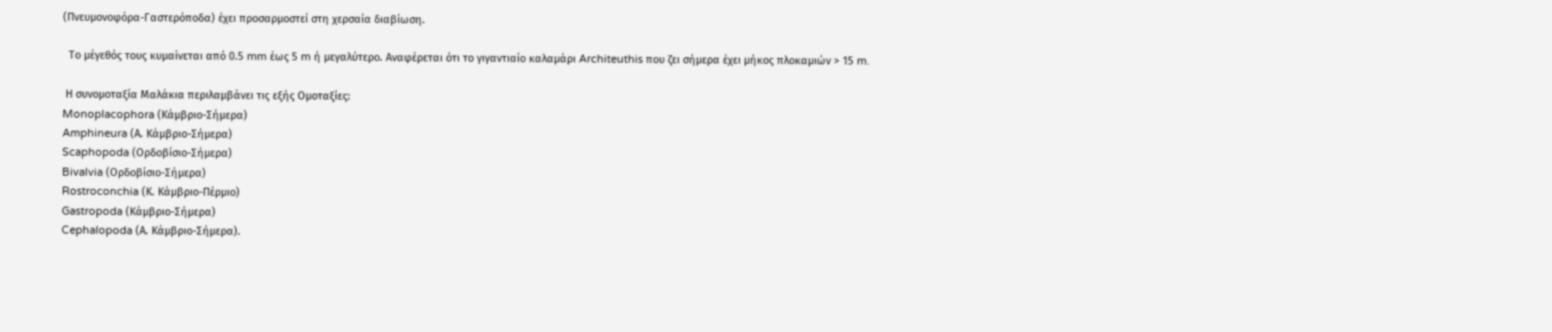(Πνευμονοφόρα-Γαστερόποδα) έχει προσαρμοστεί στη χερσαία διαβίωση.

  Το μέγεθός τους κυμαίνεται από 0.5 mm έως 5 m ή μεγαλύτερο. Αναφέρεται ότι το γιγαντιαίο καλαμάρι Architeuthis που ζει σήμερα έχει μήκος πλοκαμιών > 15 m.

 Η συνομοταξία Μαλάκια περιλαμβάνει τις εξής Ομοταξίες:
Monoplacophora (Κάμβριο-Σήμερα)
Amphineura (Α. Κάμβριο-Σήμερα)
Scaphopoda (Ορδοβίσιο-Σήμερα)
Bivalvia (Ορδοβίσιο-Σήμερα)
Rostroconchia (Κ. Κάμβριο-Πέρμιο)
Gastropoda (Κάμβριο-Σήμερα)
Cephalopoda (Α. Κάμβριο-Σήμερα).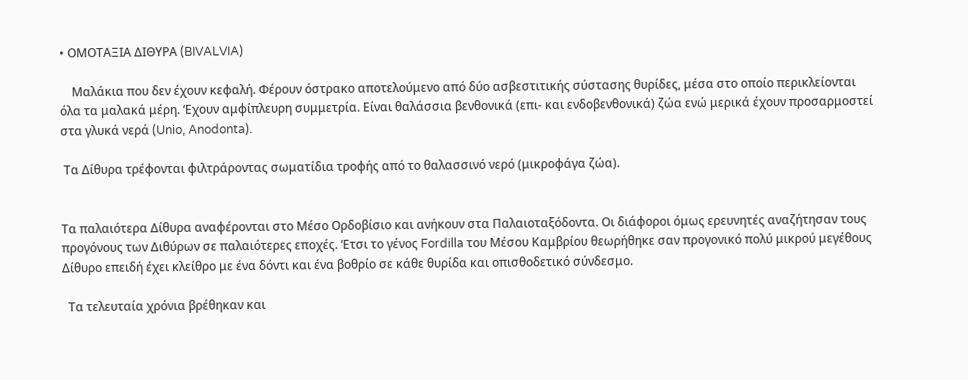• ΟΜΟΤΑΞΙΑ ΔΙΘΥΡΑ (BIVALVIA)

    Μαλάκια που δεν έχουν κεφαλή. Φέρουν όστρακο αποτελούμενο από δύο ασβεστιτικής σύστασης θυρίδες, μέσα στο οποίο περικλείονται όλα τα μαλακά μέρη. ‘Εχουν αμφίπλευρη συμμετρία. Είναι θαλάσσια βενθονικά (επι- και ενδοβενθονικά) ζώα ενώ μερικά έχουν προσαρμοστεί στα γλυκά νερά (Unio, Anodonta).

 Τα Δίθυρα τρέφονται φιλτράροντας σωματίδια τροφής από το θαλασσινό νερό (μικροφάγα ζώα).


Τα παλαιότερα Δίθυρα αναφέρονται στο Μέσο Ορδοβίσιο και ανήκουν στα Παλαιοταξόδοντα. Οι διάφοροι όμως ερευνητές αναζήτησαν τους προγόνους των Διθύρων σε παλαιότερες εποχές. ‘Ετσι το γένος Fordilla του Μέσου Καμβρίου θεωρήθηκε σαν προγονικό πολύ μικρού μεγέθους Δίθυρο επειδή έχει κλείθρο με ένα δόντι και ένα βοθρίο σε κάθε θυρίδα και οπισθοδετικό σύνδεσμο.

  Τα τελευταία χρόνια βρέθηκαν και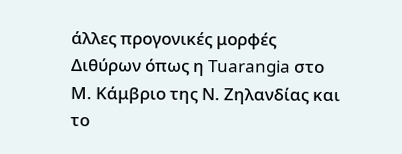άλλες προγονικές μορφές Διθύρων όπως η Tuarangia στο Μ. Κάμβριο της Ν. Ζηλανδίας και το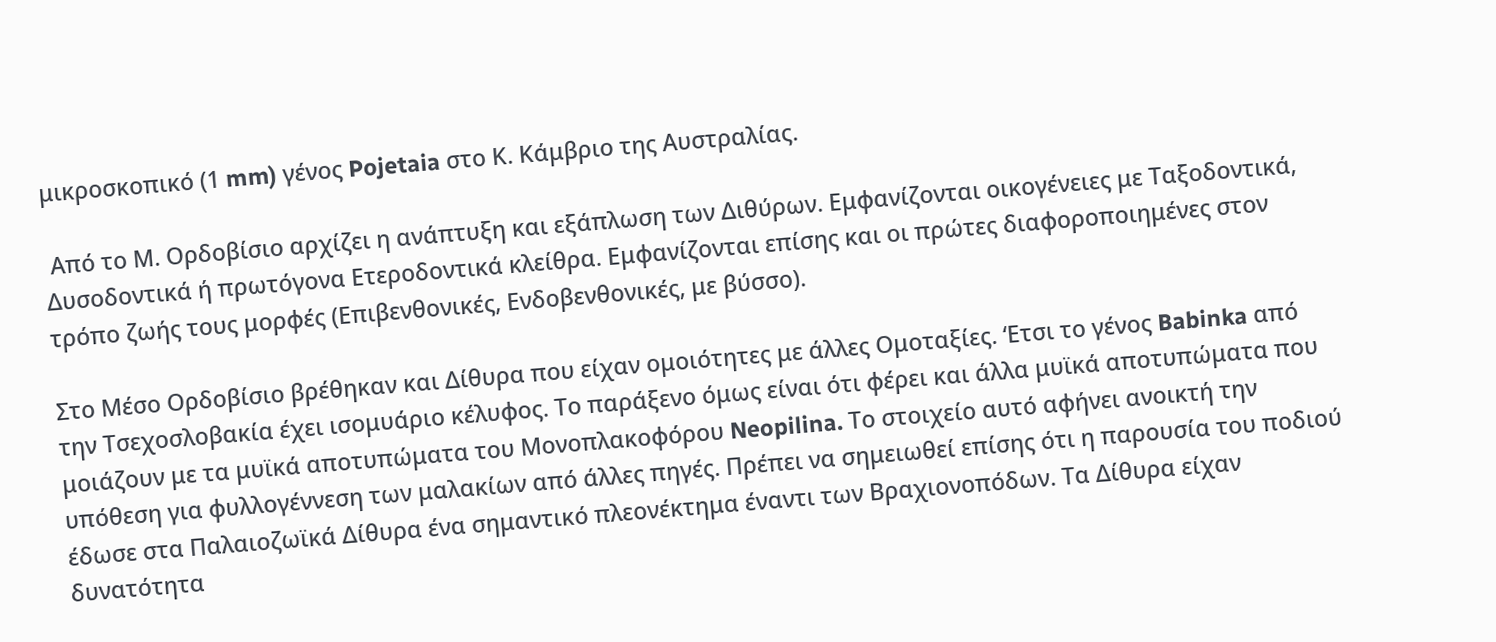μικροσκοπικό (1 mm) γένος Pojetaia στο Κ. Κάμβριο της Αυστραλίας.

 Από το Μ. Ορδοβίσιο αρχίζει η ανάπτυξη και εξάπλωση των Διθύρων. Εμφανίζονται οικογένειες με Ταξοδοντικά, Δυσοδοντικά ή πρωτόγονα Ετεροδοντικά κλείθρα. Εμφανίζονται επίσης και οι πρώτες διαφοροποιημένες στον τρόπο ζωής τους μορφές (Επιβενθονικές, Ενδοβενθονικές, με βύσσο).

Στο Μέσο Ορδοβίσιο βρέθηκαν και Δίθυρα που είχαν ομοιότητες με άλλες Ομοταξίες. ‘Ετσι το γένος Babinka από την Τσεχοσλοβακία έχει ισομυάριο κέλυφος. Το παράξενο όμως είναι ότι φέρει και άλλα μυϊκά αποτυπώματα που μοιάζουν με τα μυϊκά αποτυπώματα του Μονοπλακοφόρου Neopilina. Το στοιχείο αυτό αφήνει ανοικτή την υπόθεση για φυλλογέννεση των μαλακίων από άλλες πηγές. Πρέπει να σημειωθεί επίσης ότι η παρουσία του ποδιού έδωσε στα Παλαιοζωϊκά Δίθυρα ένα σημαντικό πλεονέκτημα έναντι των Βραχιονοπόδων. Τα Δίθυρα είχαν δυνατότητα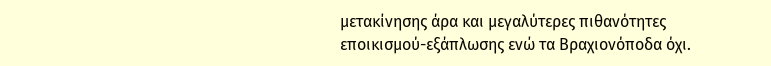μετακίνησης άρα και μεγαλύτερες πιθανότητες εποικισμού-εξάπλωσης ενώ τα Βραχιονόποδα όχι.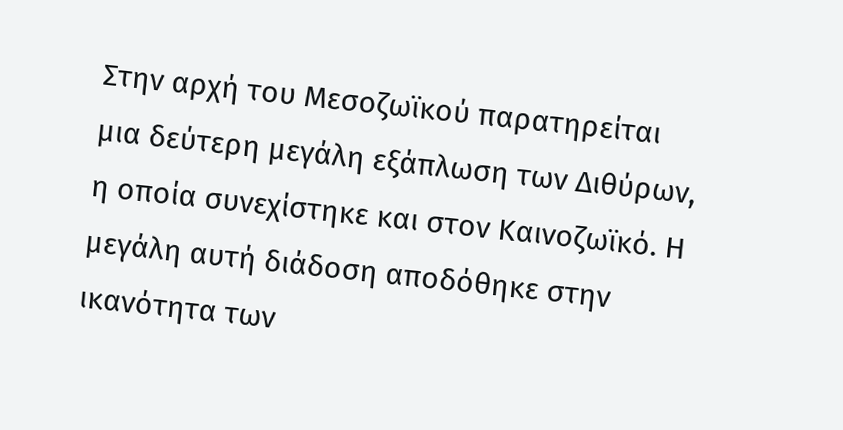Στην αρχή του Μεσοζωϊκού παρατηρείται μια δεύτερη μεγάλη εξάπλωση των Διθύρων, η οποία συνεχίστηκε και στον Καινοζωϊκό. Η μεγάλη αυτή διάδοση αποδόθηκε στην ικανότητα των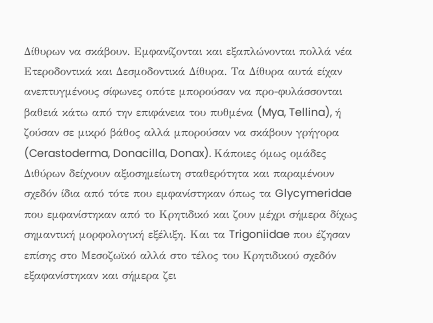Δίθυρων να σκάβουν. Εμφανίζονται και εξαπλώνονται πολλά νέα Ετεροδοντικά και Δεσμοδοντικά Δίθυρα. Τα Δίθυρα αυτά είχαν ανεπτυγμένους σίφωνες οπότε μπορούσαν να προ-φυλάσσονται βαθειά κάτω από την επιφάνεια του πυθμένα (Mya, Tellina), ή ζούσαν σε μικρό βάθος αλλά μπορούσαν να σκάβουν γρήγορα (Cerastoderma, Donacilla, Donax). Κάποιες όμως ομάδες Διθύρων δείχνουν αξιοσημείωτη σταθερότητα και παραμένουν σχεδόν ίδια από τότε που εμφανίστηκαν όπως τα Glycymeridae που εμφανίστηκαν από το Κρητιδικό και ζουν μέχρι σήμερα δίχως σημαντική μορφολογική εξέλιξη. Και τα Trigoniidae που έζησαν επίσης στο Μεσοζωϊκό αλλά στο τέλος του Κρητιδικού σχεδόν εξαφανίστηκαν και σήμερα ζει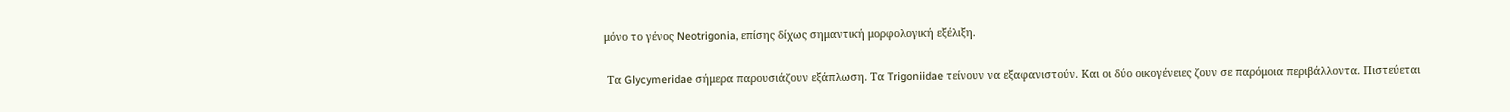μόνο το γένος Neotrigonia, επίσης δίχως σημαντική μορφολογική εξέλιξη.

 Τα Glycymeridae σήμερα παρουσιάζουν εξάπλωση. Τα Trigoniidae τείνουν να εξαφανιστούν. Και οι δύο οικογένειες ζουν σε παρόμοια περιβάλλοντα. Πιστεύεται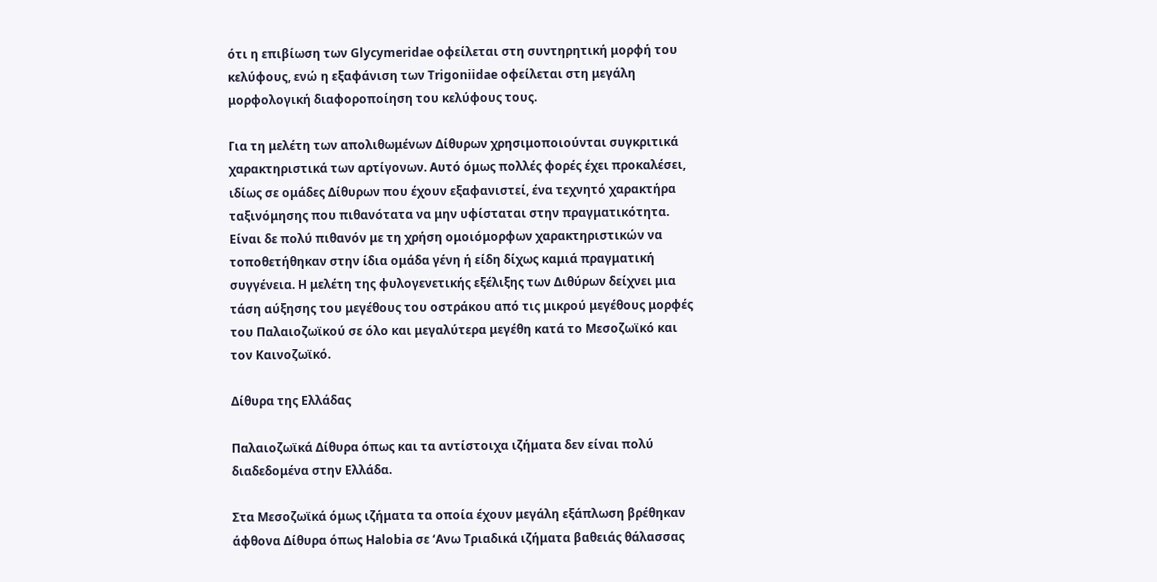ότι η επιβίωση των Glycymeridae οφείλεται στη συντηρητική μορφή του κελύφους, ενώ η εξαφάνιση των Trigoniidae οφείλεται στη μεγάλη μορφολογική διαφοροποίηση του κελύφους τους.

Για τη μελέτη των απολιθωμένων Δίθυρων χρησιμοποιούνται συγκριτικά χαρακτηριστικά των αρτίγονων. Αυτό όμως πολλές φορές έχει προκαλέσει, ιδίως σε ομάδες Δίθυρων που έχουν εξαφανιστεί, ένα τεχνητό χαρακτήρα ταξινόμησης που πιθανότατα να μην υφίσταται στην πραγματικότητα. Είναι δε πολύ πιθανόν με τη χρήση ομοιόμορφων χαρακτηριστικών να τοποθετήθηκαν στην ίδια ομάδα γένη ή είδη δίχως καμιά πραγματική συγγένεια. Η μελέτη της φυλογενετικής εξέλιξης των Διθύρων δείχνει μια τάση αύξησης του μεγέθους του οστράκου από τις μικρού μεγέθους μορφές του Παλαιοζωϊκού σε όλο και μεγαλύτερα μεγέθη κατά το Μεσοζωϊκό και τον Καινοζωϊκό.

Δίθυρα της Ελλάδας

Παλαιοζωϊκά Δίθυρα όπως και τα αντίστοιχα ιζήματα δεν είναι πολύ διαδεδομένα στην Ελλάδα.

Στα Μεσοζωϊκά όμως ιζήματα τα οποία έχουν μεγάλη εξάπλωση βρέθηκαν άφθονα Δίθυρα όπως Halobia σε ‘Ανω Τριαδικά ιζήματα βαθειάς θάλασσας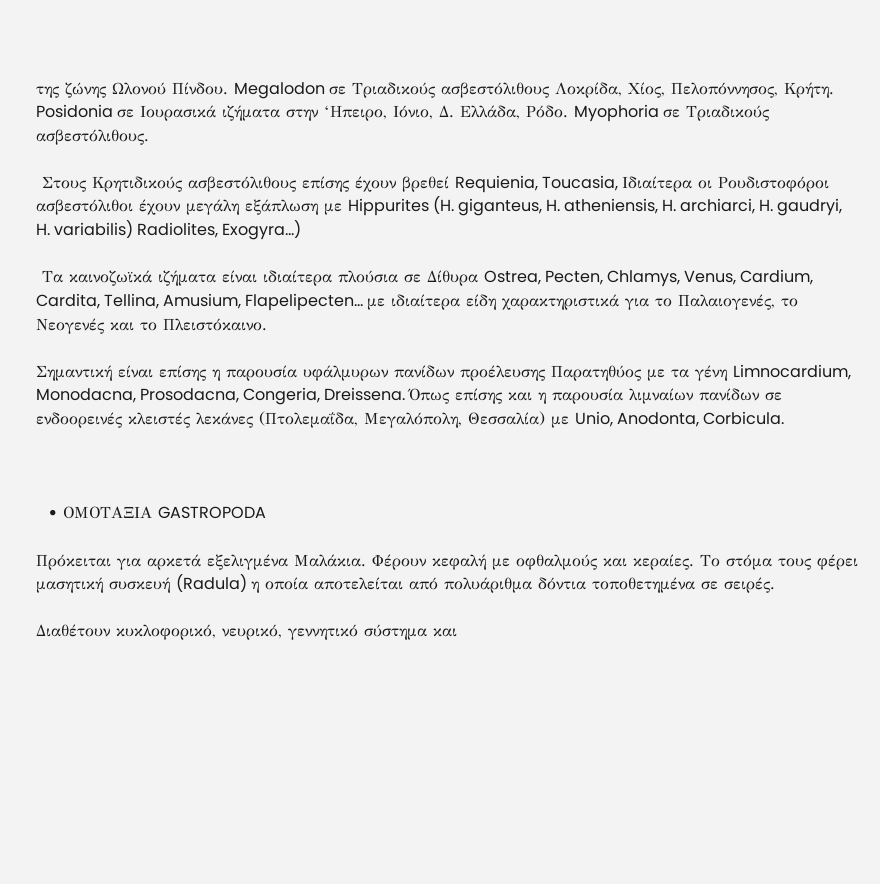της ζώνης Ωλονού Πίνδου. Megalodon σε Τριαδικούς ασβεστόλιθους Λοκρίδα, Χίος, Πελοπόννησος, Κρήτη. Posidonia σε Ιουρασικά ιζήματα στην ‘Ηπειρο, Ιόνιο, Δ. Ελλάδα, Ρόδο. Myophoria σε Τριαδικούς ασβεστόλιθους.

 Στους Κρητιδικούς ασβεστόλιθους επίσης έχουν βρεθεί Requienia, Toucasia, Ιδιαίτερα οι Ρουδιστοφόροι ασβεστόλιθοι έχουν μεγάλη εξάπλωση με Hippurites (H. giganteus, H. atheniensis, H. archiarci, H. gaudryi, H. variabilis) Radiolites, Exogyra...)

 Τα καινοζωϊκά ιζήματα είναι ιδιαίτερα πλούσια σε Δίθυρα Ostrea, Pecten, Chlamys, Venus, Cardium, Cardita, Tellina, Amusium, Flapelipecten... με ιδιαίτερα είδη χαρακτηριστικά για το Παλαιογενές, το Νεογενές και το Πλειστόκαινο.

Σημαντική είναι επίσης η παρουσία υφάλμυρων πανίδων προέλευσης Παρατηθύος με τα γένη Limnocardium, Monodacna, Prosodacna, Congeria, Dreissena. Όπως επίσης και η παρουσία λιμναίων πανίδων σε ενδοορεινές κλειστές λεκάνες (Πτολεμαΐδα, Μεγαλόπολη, Θεσσαλία) με Unio, Anodonta, Corbicula.



  • ΟΜΟΤΑΞΙΑ GASTROPODA

Πρόκειται για αρκετά εξελιγμένα Μαλάκια. Φέρουν κεφαλή με οφθαλμούς και κεραίες. Το στόμα τους φέρει μασητική συσκευή (Radula) η οποία αποτελείται από πολυάριθμα δόντια τοποθετημένα σε σειρές.

Διαθέτουν κυκλοφορικό, νευρικό, γεννητικό σύστημα και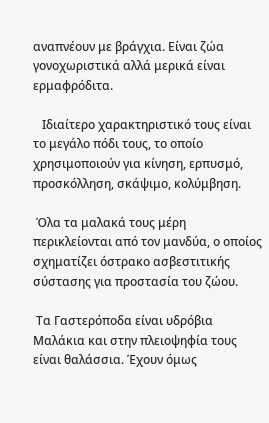αναπνέουν με βράγχια. Είναι ζώα γονοχωριστικά αλλά μερικά είναι ερμαφρόδιτα.

   Ιδιαίτερο χαρακτηριστικό τους είναι το μεγάλο πόδι τους, το οποίο χρησιμοποιούν για κίνηση, ερπυσμό, προσκόλληση, σκάψιμο, κολύμβηση.

 Όλα τα μαλακά τους μέρη περικλείονται από τον μανδύα, ο οποίος σχηματίζει όστρακο ασβεστιτικής σύστασης για προστασία του ζώου.

 Τα Γαστερόποδα είναι υδρόβια Μαλάκια και στην πλειοψηφία τους είναι θαλάσσια. Έχουν όμως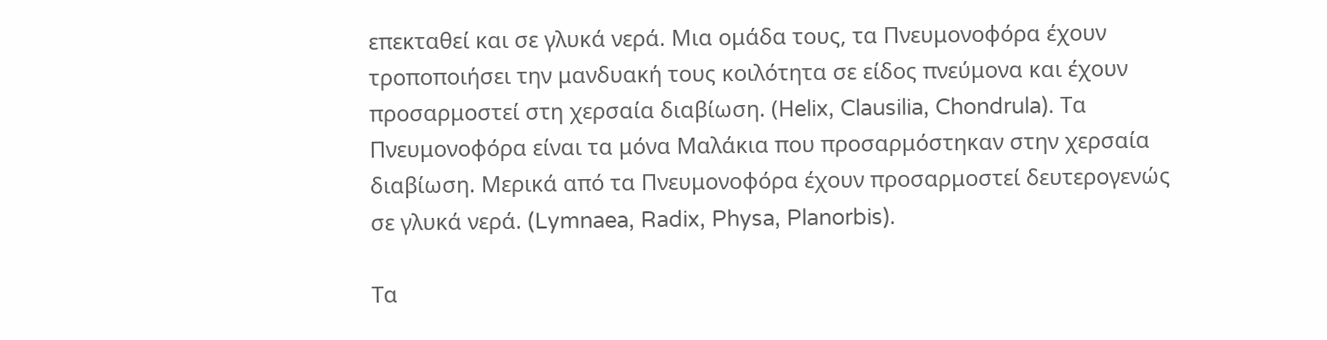επεκταθεί και σε γλυκά νερά. Μια ομάδα τους, τα Πνευμονοφόρα έχουν τροποποιήσει την μανδυακή τους κοιλότητα σε είδος πνεύμονα και έχουν προσαρμοστεί στη χερσαία διαβίωση. (Ηelix, Clausilia, Chondrula). Τα Πνευμονοφόρα είναι τα μόνα Μαλάκια που προσαρμόστηκαν στην χερσαία διαβίωση. Μερικά από τα Πνευμονοφόρα έχουν προσαρμοστεί δευτερογενώς σε γλυκά νερά. (Lymnaea, Radix, Physa, Planorbis).

Τα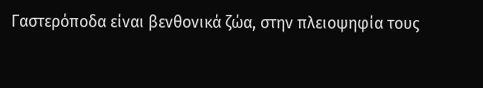Γαστερόποδα είναι βενθονικά ζώα, στην πλειοψηφία τους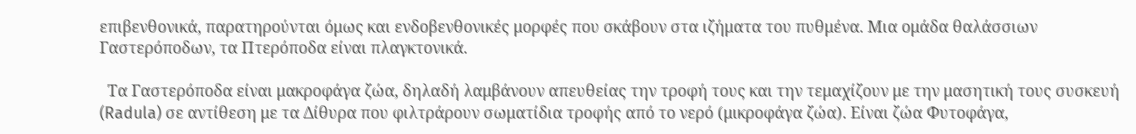επιβενθονικά, παρατηρούνται όμως και ενδοβενθονικές μορφές που σκάβουν στα ιζήματα του πυθμένα. Μια ομάδα θαλάσσιων Γαστερόποδων, τα Πτερόποδα είναι πλαγκτονικά.

  Τα Γαστερόποδα είναι μακροφάγα ζώα, δηλαδή λαμβάνουν απευθείας την τροφή τους και την τεμαχίζουν με την μασητική τους συσκευή (Radula) σε αντίθεση με τα Δίθυρα που φιλτράρουν σωματίδια τροφής από το νερό (μικροφάγα ζώα). Είναι ζώα Φυτοφάγα,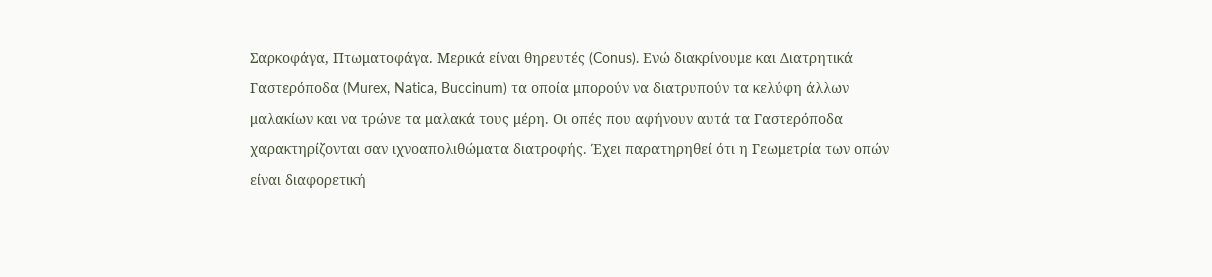Σαρκοφάγα, Πτωματοφάγα. Μερικά είναι θηρευτές (Conus). Ενώ διακρίνουμε και Διατρητικά Γαστερόποδα (Murex, Natica, Buccinum) τα οποία μπορούν να διατρυπούν τα κελύφη άλλων μαλακίων και να τρώνε τα μαλακά τους μέρη. Οι οπές που αφήνουν αυτά τα Γαστερόποδα χαρακτηρίζονται σαν ιχνοαπολιθώματα διατροφής. Έχει παρατηρηθεί ότι η Γεωμετρία των οπών είναι διαφορετική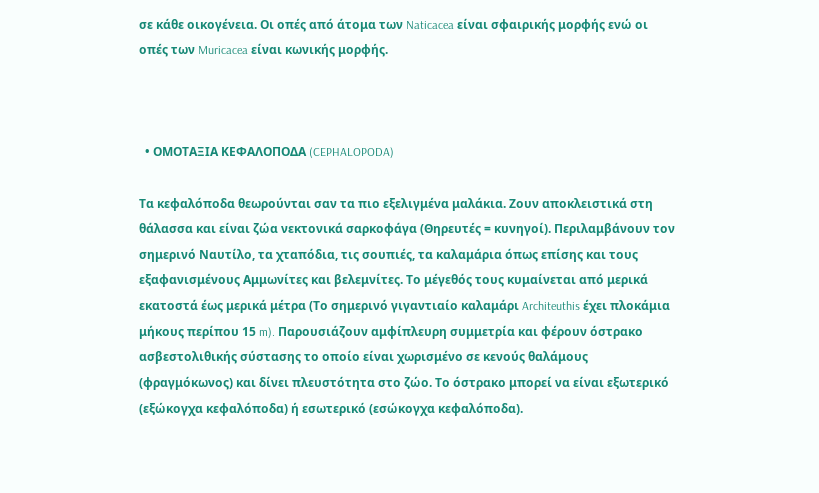σε κάθε οικογένεια. Οι οπές από άτομα των Naticacea είναι σφαιρικής μορφής ενώ οι οπές των Muricacea είναι κωνικής μορφής.



  • ΟΜΟΤΑΞΙΑ ΚΕΦΑΛΟΠΟΔΑ (CEPHALOPODA)

Τα κεφαλόποδα θεωρούνται σαν τα πιο εξελιγμένα μαλάκια. Ζουν αποκλειστικά στη θάλασσα και είναι ζώα νεκτονικά σαρκοφάγα (Θηρευτές = κυνηγοί). Περιλαμβάνουν τον σημερινό Ναυτίλο, τα χταπόδια, τις σουπιές, τα καλαμάρια όπως επίσης και τους εξαφανισμένους Αμμωνίτες και βελεμνίτες. Το μέγεθός τους κυμαίνεται από μερικά εκατοστά έως μερικά μέτρα (Το σημερινό γιγαντιαίο καλαμάρι Architeuthis έχει πλοκάμια μήκους περίπου 15 m). Παρουσιάζουν αμφίπλευρη συμμετρία και φέρουν όστρακο ασβεστολιθικής σύστασης το οποίο είναι χωρισμένο σε κενούς θαλάμους (φραγμόκωνος) και δίνει πλευστότητα στο ζώο. Το όστρακο μπορεί να είναι εξωτερικό (εξώκογχα κεφαλόποδα) ή εσωτερικό (εσώκογχα κεφαλόποδα).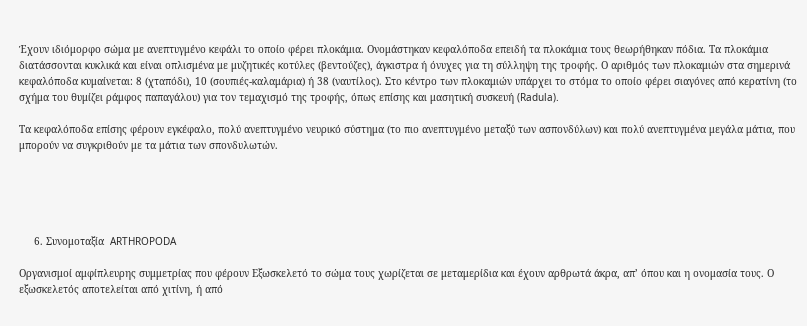Έχουν ιδιόμορφο σώμα με ανεπτυγμένο κεφάλι το οποίο φέρει πλοκάμια. Ονομάστηκαν κεφαλόποδα επειδή τα πλοκάμια τους θεωρήθηκαν πόδια. Τα πλοκάμια διατάσσονται κυκλικά και είναι οπλισμένα με μυζητικές κοτύλες (βεντούζες), άγκιστρα ή όνυχες για τη σύλληψη της τροφής. Ο αριθμός των πλοκαμιών στα σημερινά κεφαλόποδα κυμαίνεται: 8 (χταπόδι), 10 (σουπιές-καλαμάρια) ή 38 (ναυτίλος). Στο κέντρο των πλοκαμιών υπάρχει το στόμα το οποίο φέρει σιαγόνες από κερατίνη (το σχήμα του θυμίζει ράμφος παπαγάλου) για τον τεμαχισμό της τροφής, όπως επίσης και μασητική συσκευή (Radula).

Τα κεφαλόποδα επίσης φέρουν εγκέφαλο, πολύ ανεπτυγμένο νευρικό σύστημα (το πιο ανεπτυγμένο μεταξύ των ασπονδύλων) και πολύ ανεπτυγμένα μεγάλα μάτια, που μπορούν να συγκριθούν με τα μάτια των σπονδυλωτών.





     6. Συνομοταξία  ARTHROPODA

Οργανισμοί αμφίπλευρης συμμετρίας που φέρουν Εξωσκελετό το σώμα τους χωρίζεται σε μεταμερίδια και έχουν αρθρωτά άκρα, απ’ όπου και η ονομασία τους. Ο εξωσκελετός αποτελείται από χιτίνη, ή από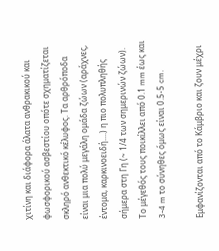χιτίνη και διάφορα άλατα ανθρακικού και φωσφορικού ασβεστίου οπότε σχηματίζεται σκληρό ανθεκτικό κέλυφος. Τα αρθρόποδα είναι μια πολύ μεγάλη ομάδα ζώων (αράχνες, έντομα, καρκινοειδή....) η πιο πολυπληθής σήμερα στη Γη (~ 1/4 των σημερινών ζώων). Το μέγεθός τους ποικίλλει από 0.1 mm έως και 3-4 m το σύνηθες όμως είναι 0.5-5 cm.

Εμφανίζονται από το Κάμβριο και ζουν μέχρι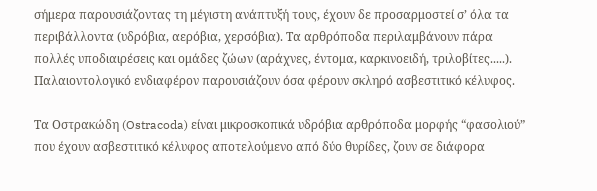σήμερα παρουσιάζοντας τη μέγιστη ανάπτυξή τους, έχουν δε προσαρμοστεί σ’ όλα τα περιβάλλοντα (υδρόβια, αερόβια, χερσόβια). Τα αρθρόποδα περιλαμβάνουν πάρα πολλές υποδιαιρέσεις και ομάδες ζώων (αράχνες, έντομα, καρκινοειδή, τριλοβίτες.....). Παλαιοντολογικό ενδιαφέρον παρουσιάζουν όσα φέρουν σκληρό ασβεστιτικό κέλυφος.

Τα Οστρακώδη (Ostracoda) είναι μικροσκοπικά υδρόβια αρθρόποδα μορφής “φασολιού” που έχουν ασβεστιτικό κέλυφος αποτελούμενο από δύο θυρίδες, ζουν σε διάφορα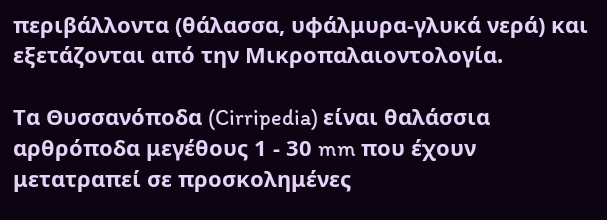περιβάλλοντα (θάλασσα, υφάλμυρα-γλυκά νερά) και εξετάζονται από την Μικροπαλαιοντολογία.

Τα Θυσσανόποδα (Cirripedia) είναι θαλάσσια αρθρόποδα μεγέθους 1 - 30 mm που έχουν μετατραπεί σε προσκολημένες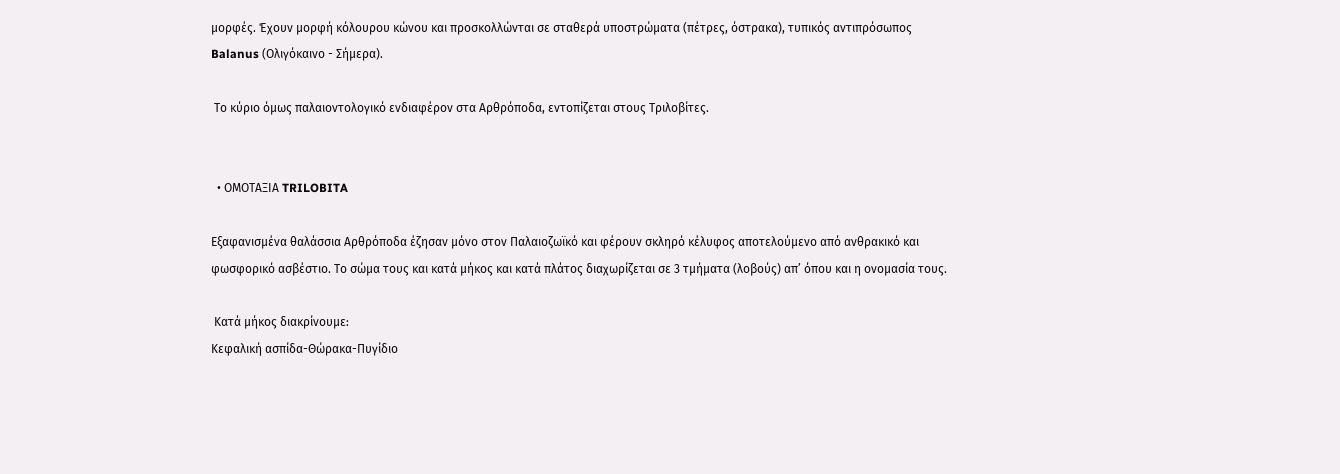μορφές. Έχουν μορφή κόλουρου κώνου και προσκολλώνται σε σταθερά υποστρώματα (πέτρες, όστρακα), τυπικός αντιπρόσωπος Balanus (Ολιγόκαινο - Σήμερα).

 Το κύριο όμως παλαιοντολογικό ενδιαφέρον στα Αρθρόποδα, εντοπίζεται στους Τριλοβίτες.


  • ΟΜΟΤΑΞΙΑ TRILOBITA

Eξαφανισμένα θαλάσσια Αρθρόποδα έζησαν μόνο στον Παλαιοζωϊκό και φέρουν σκληρό κέλυφος αποτελούμενο από ανθρακικό και φωσφορικό ασβέστιο. Το σώμα τους και κατά μήκος και κατά πλάτος διαχωρίζεται σε 3 τμήματα (λοβούς) απ’ όπου και η ονομασία τους.

 Κατά μήκος διακρίνουμε:
Κεφαλική ασπίδα-Θώρακα-Πυγίδιο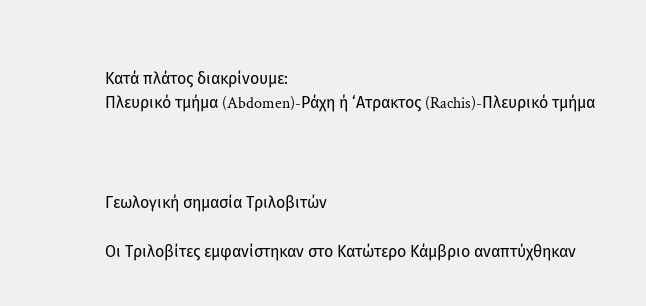Κατά πλάτος διακρίνουμε:
Πλευρικό τμήμα (Abdomen)-Ράχη ή ‘Ατρακτος (Rachis)-Πλευρικό τμήμα



Γεωλογική σημασία Τριλοβιτών

Οι Τριλοβίτες εμφανίστηκαν στο Κατώτερο Κάμβριο αναπτύχθηκαν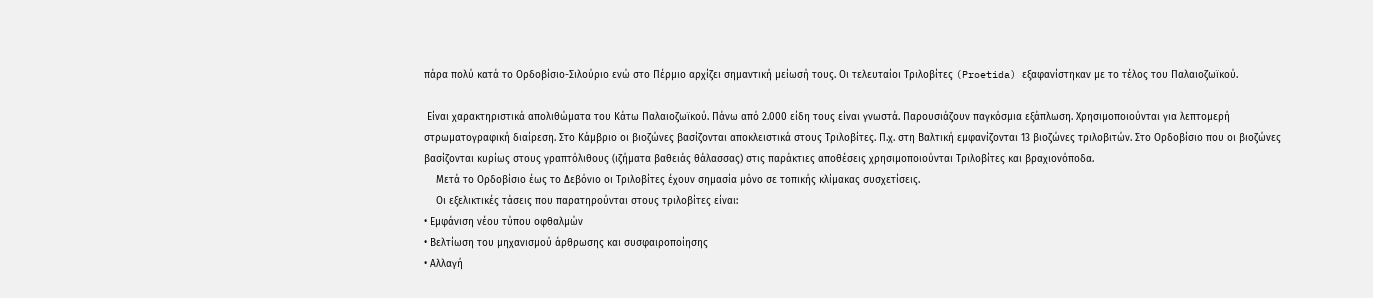πάρα πολύ κατά το Ορδοβίσιο-Σιλούριο ενώ στο Πέρμιο αρχίζει σημαντική μείωσή τους. Οι τελευταίοι Τριλοβίτες (Proetida) εξαφανίστηκαν με το τέλος του Παλαιοζωϊκού.

 Είναι χαρακτηριστικά απολιθώματα του Κάτω Παλαιοζωϊκού. Πάνω από 2.000 είδη τους είναι γνωστά. Παρουσιάζουν παγκόσμια εξάπλωση. Χρησιμοποιούνται για λεπτομερή στρωματογραφική διαίρεση. Στο Κάμβριο οι βιοζώνες βασίζονται αποκλειστικά στους Τριλοβίτες. Π.χ. στη Βαλτική εμφανίζονται 13 βιοζώνες τριλοβιτών. Στο Ορδοβίσιο που οι βιοζώνες βασίζονται κυρίως στους γραπτόλιθους (ιζήματα βαθειάς θάλασσας) στις παράκτιες αποθέσεις χρησιμοποιούνται Τριλοβίτες και βραχιονόποδα.
    Μετά το Ορδοβίσιο έως το Δεβόνιο οι Τριλοβίτες έχουν σημασία μόνο σε τοπικής κλίμακας συσχετίσεις.
    Οι εξελικτικές τάσεις που παρατηρούνται στους τριλοβίτες είναι:
• Εμφάνιση νέου τύπου οφθαλμών
• Βελτίωση του μηχανισμού άρθρωσης και συσφαιροποίησης
• Αλλαγή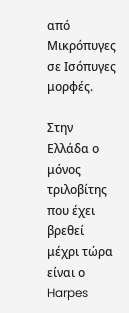από Μικρόπυγες σε Ισόπυγες μορφές.

Στην Ελλάδα ο μόνος τριλοβίτης που έχει βρεθεί μέχρι τώρα είναι ο Harpes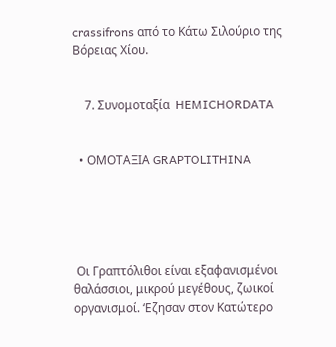crassifrons από το Κάτω Σιλούριο της Βόρειας Χίου.


    7. Συνομοταξία  HEMICHORDATA


  • ΟΜΟΤΑΞΙΑ GRAPTOLITHINA





 Οι Γραπτόλιθοι είναι εξαφανισμένοι θαλάσσιοι, μικρού μεγέθους, ζωικοί οργανισμοί. ‘Εζησαν στον Κατώτερο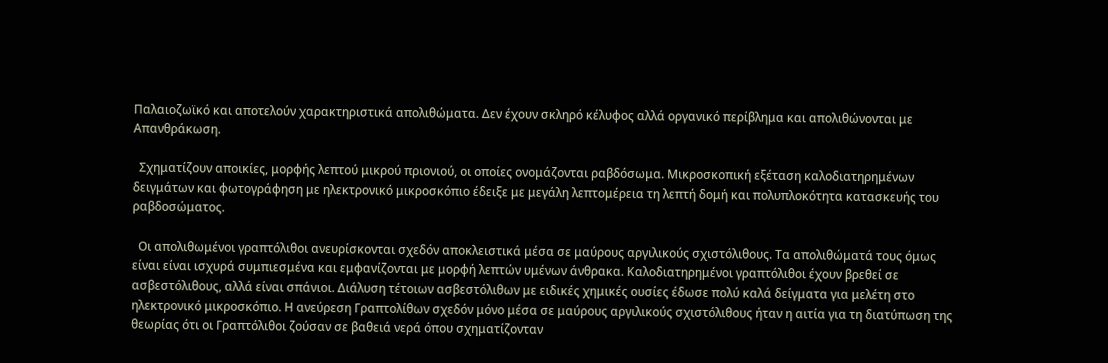Παλαιοζωϊκό και αποτελούν χαρακτηριστικά απολιθώματα. Δεν έχουν σκληρό κέλυφος αλλά οργανικό περίβλημα και απολιθώνονται με Απανθράκωση.

  Σχηματίζουν αποικίες, μορφής λεπτού μικρού πριονιού, οι οποίες ονομάζονται ραβδόσωμα. Μικροσκοπική εξέταση καλοδιατηρημένων δειγμάτων και φωτογράφηση με ηλεκτρονικό μικροσκόπιο έδειξε με μεγάλη λεπτομέρεια τη λεπτή δομή και πολυπλοκότητα κατασκευής του ραβδοσώματος.

  Οι απολιθωμένοι γραπτόλιθοι ανευρίσκονται σχεδόν αποκλειστικά μέσα σε μαύρους αργιλικούς σχιστόλιθους. Τα απολιθώματά τους όμως είναι είναι ισχυρά συμπιεσμένα και εμφανίζονται με μορφή λεπτών υμένων άνθρακα. Καλοδιατηρημένοι γραπτόλιθοι έχουν βρεθεί σε ασβεστόλιθους, αλλά είναι σπάνιοι. Διάλυση τέτοιων ασβεστόλιθων με ειδικές χημικές ουσίες έδωσε πολύ καλά δείγματα για μελέτη στο ηλεκτρονικό μικροσκόπιο. Η ανεύρεση Γραπτολίθων σχεδόν μόνο μέσα σε μαύρους αργιλικούς σχιστόλιθους ήταν η αιτία για τη διατύπωση της θεωρίας ότι οι Γραπτόλιθοι ζούσαν σε βαθειά νερά όπου σχηματίζονταν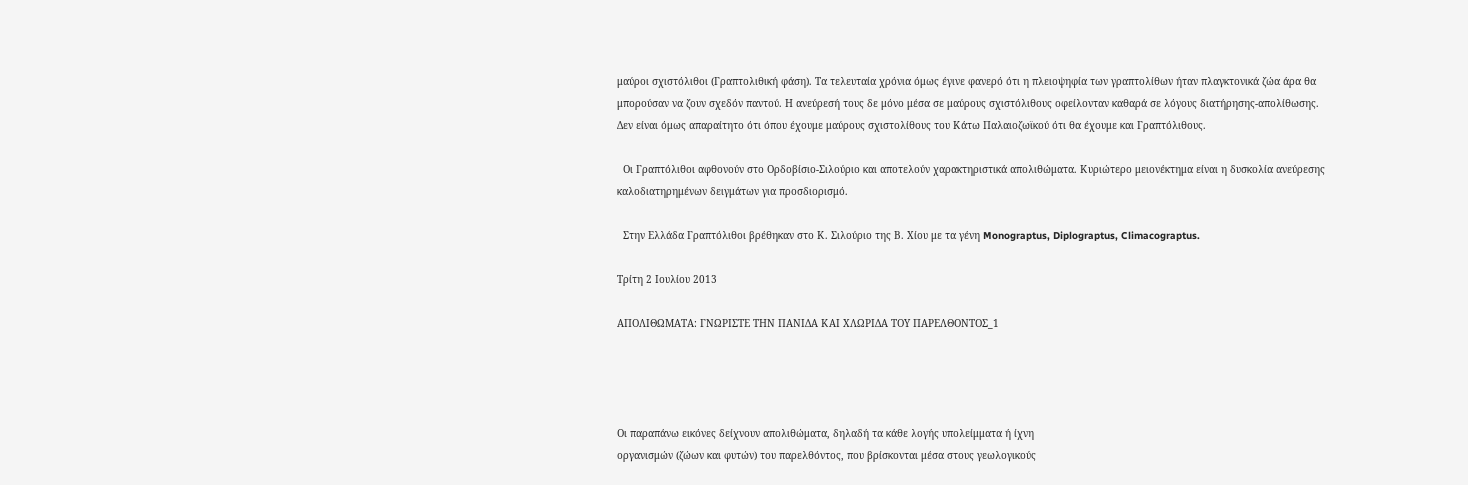μαύροι σχιστόλιθοι (Γραπτολιθική φάση). Τα τελευταία χρόνια όμως έγινε φανερό ότι η πλειοψηφία των γραπτολίθων ήταν πλαγκτονικά ζώα άρα θα μπορούσαν να ζουν σχεδόν παντού. Η ανεύρεσή τους δε μόνο μέσα σε μαύρους σχιστόλιθους οφείλονταν καθαρά σε λόγους διατήρησης-απολίθωσης. Δεν είναι όμως απαραίτητο ότι όπου έχουμε μαύρους σχιστολίθους του Κάτω Παλαιοζωϊκού ότι θα έχουμε και Γραπτόλιθους.

  Οι Γραπτόλιθοι αφθονούν στο Ορδοβίσιο-Σιλούριο και αποτελούν χαρακτηριστικά απολιθώματα. Κυριώτερο μειονέκτημα είναι η δυσκολία ανεύρεσης καλοδιατηρημένων δειγμάτων για προσδιορισμό.

  Στην Ελλάδα Γραπτόλιθοι βρέθηκαν στο Κ. Σιλούριο της Β. Χίου με τα γένη Monograptus, Diplograptus, Climacograptus.

Τρίτη 2 Ιουλίου 2013

ΑΠΟΛΙΘΩΜΑΤΑ: ΓΝΩΡΙΣΤΕ ΤΗΝ ΠΑΝΙΔΑ ΚΑΙ ΧΛΩΡΙΔΑ ΤΟΥ ΠΑΡΕΛΘΟΝΤΟΣ_1




Οι παραπάνω εικόνες δείχνουν απολιθώματα, δηλαδή τα κάθε λογής υπολείμματα ή ίχνη
οργανισμών (ζώων και φυτών) του παρελθόντος, που βρίσκονται μέσα στους γεωλογικούς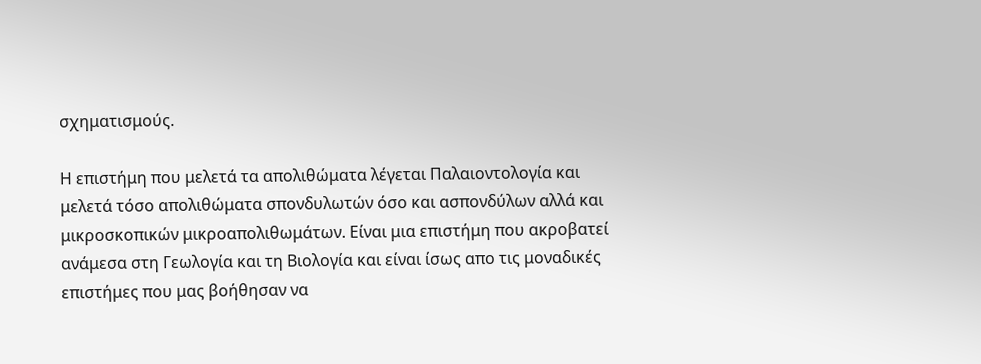σχηματισμούς.

Η επιστήμη που μελετά τα απολιθώματα λέγεται Παλαιοντολογία και μελετά τόσο απολιθώματα σπονδυλωτών όσο και ασπονδύλων αλλά και μικροσκοπικών μικροαπολιθωμάτων. Είναι μια επιστήμη που ακροβατεί ανάμεσα στη Γεωλογία και τη Βιολογία και είναι ίσως απο τις μοναδικές επιστήμες που μας βοήθησαν να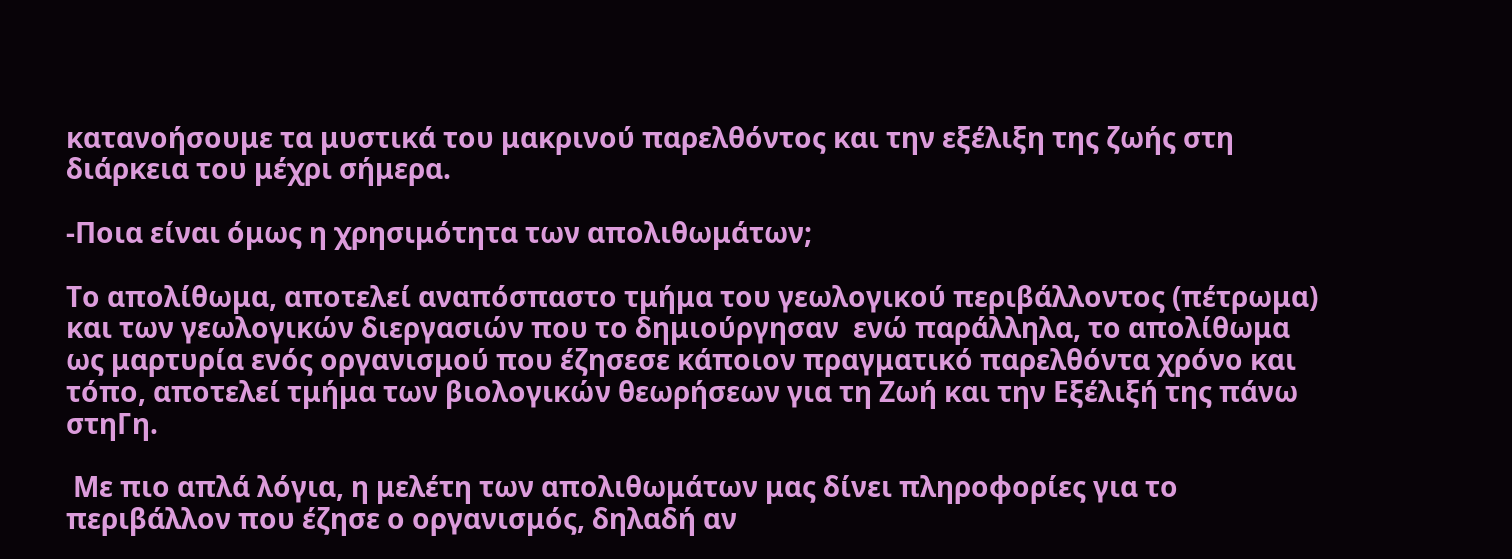κατανοήσουμε τα μυστικά του μακρινού παρελθόντος και την εξέλιξη της ζωής στη διάρκεια του μέχρι σήμερα.

-Ποια είναι όμως η χρησιμότητα των απολιθωμάτων;

Το απολίθωμα, αποτελεί αναπόσπαστο τμήμα του γεωλογικού περιβάλλοντος (πέτρωμα) και των γεωλογικών διεργασιών που το δημιούργησαν  ενώ παράλληλα, το απολίθωμα ως μαρτυρία ενός οργανισμού που έζησεσε κάποιον πραγματικό παρελθόντα χρόνο και τόπο, αποτελεί τμήμα των βιολογικών θεωρήσεων για τη Ζωή και την Εξέλιξή της πάνω στηΓη.

 Με πιο απλά λόγια, η μελέτη των απολιθωμάτων μας δίνει πληροφορίες για το περιβάλλον που έζησε ο οργανισμός, δηλαδή αν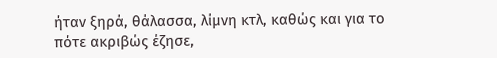ήταν ξηρά, θάλασσα, λίμνη κτλ, καθώς και για το πότε ακριβώς έζησε,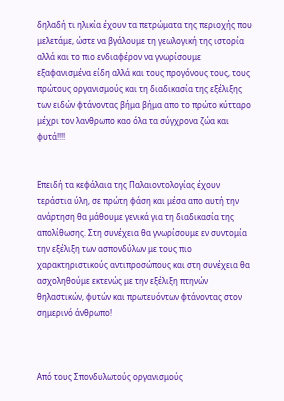δηλαδή τι ηλικία έχουν τα πετρώματα της περιοχής που μελετάμε, ώστε να βγάλουμε τη γεωλογική της ιστορία αλλά και το πιο ενδιαφέρον να γνωρίσουμε εξαφανισμένα είδη αλλά και τους προγόνους τους, τους πρώτους οργανισμούς και τη διαδικασία της εξέλιξης των ειδών φτάνοντας βήμα βήμα απο το πρώτο κύτταρο μέχρι τον λανθρωπο καο όλα τα σύγχρονα ζώα και φυτά!!!!


Επειδή τα κεφάλαια της Παλαιοντολογίας έχουν τεράστια ύλη, σε πρώτη φάση και μέσα απο αυτή την ανάρτηση θα μάθουμε γενικά για τη διαδικασία της απολίθωσης. Στη συνέχεια θα γνωρίσουμε εν συντομία την εξέλιξη των ασπονδύλων με τους πιο χαρακτηριστικούς αντιπροσώπους και στη συνέχεια θα ασχοληθούμε εκτενώς με την εξέλιξη πτηνών θηλαστικών, φυτών και πρωτευόντων φτάνοντας στον σημερινό άνθρωπο!



Από τους Σπονδυλωτούς οργανισμούς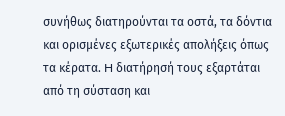συνήθως διατηρούνται τα οστά, τα δόντια και ορισμένες εξωτερικές απολήξεις όπως τα κέρατα. H διατήρησή τους εξαρτάται από τη σύσταση και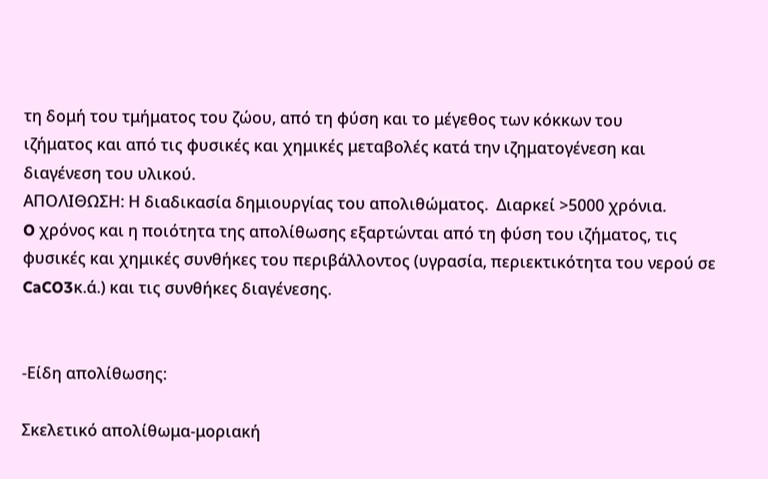τη δομή του τμήματος του ζώου, από τη φύση και το μέγεθος των κόκκων του
ιζήματος και από τις φυσικές και χημικές μεταβολές κατά την ιζηματογένεση και διαγένεση του υλικού.
ΑΠΟΛΙΘΩΣΗ: Η διαδικασία δημιουργίας του απολιθώματος.  Διαρκεί >5000 χρόνια.
O χρόνος και η ποιότητα της απολίθωσης εξαρτώνται από τη φύση του ιζήματος, τις φυσικές και χημικές συνθήκες του περιβάλλοντος (υγρασία, περιεκτικότητα του νερού σε CaCO3κ.ά.) και τις συνθήκες διαγένεσης.


-Είδη απολίθωσης:

Σκελετικό απολίθωμα-μοριακή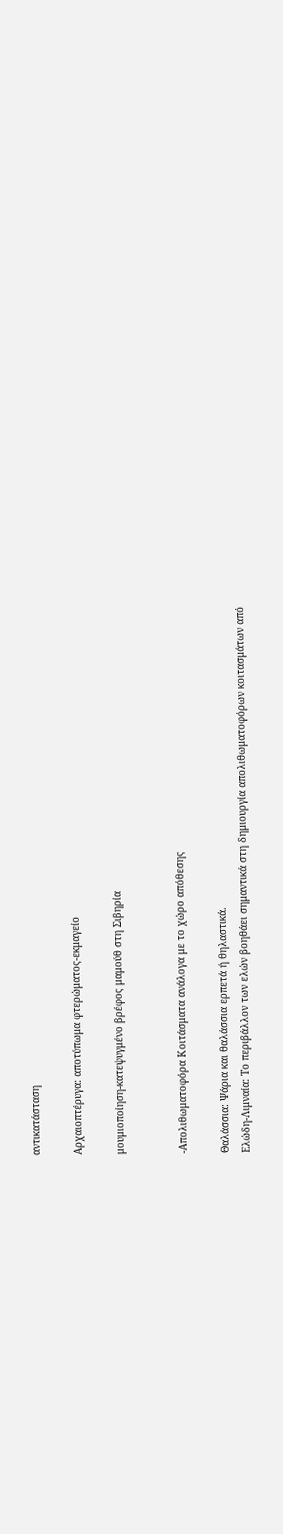αντικατάσταση

Αρχαιοπτέρυγα: αποτύπωμα φτερώματος-εκμαγείο

μουμιοποίηση-κατεψυγμένο βρέφος μαμούθ στη Σιβηρία


-Απολιθωματοφόρα Κοιτάσματα ανάλογα με το χώρο απόθεσης

Θαλάσσια: Ψάρια και θαλάσσια ερπετά ή θηλαστικά.
Eλώδη-Λιμναία: Tο περιβάλλον των ελών βοηθάει σημαντικά στη δημιουργία απολιθωματοφόρων κοιτασμάτων από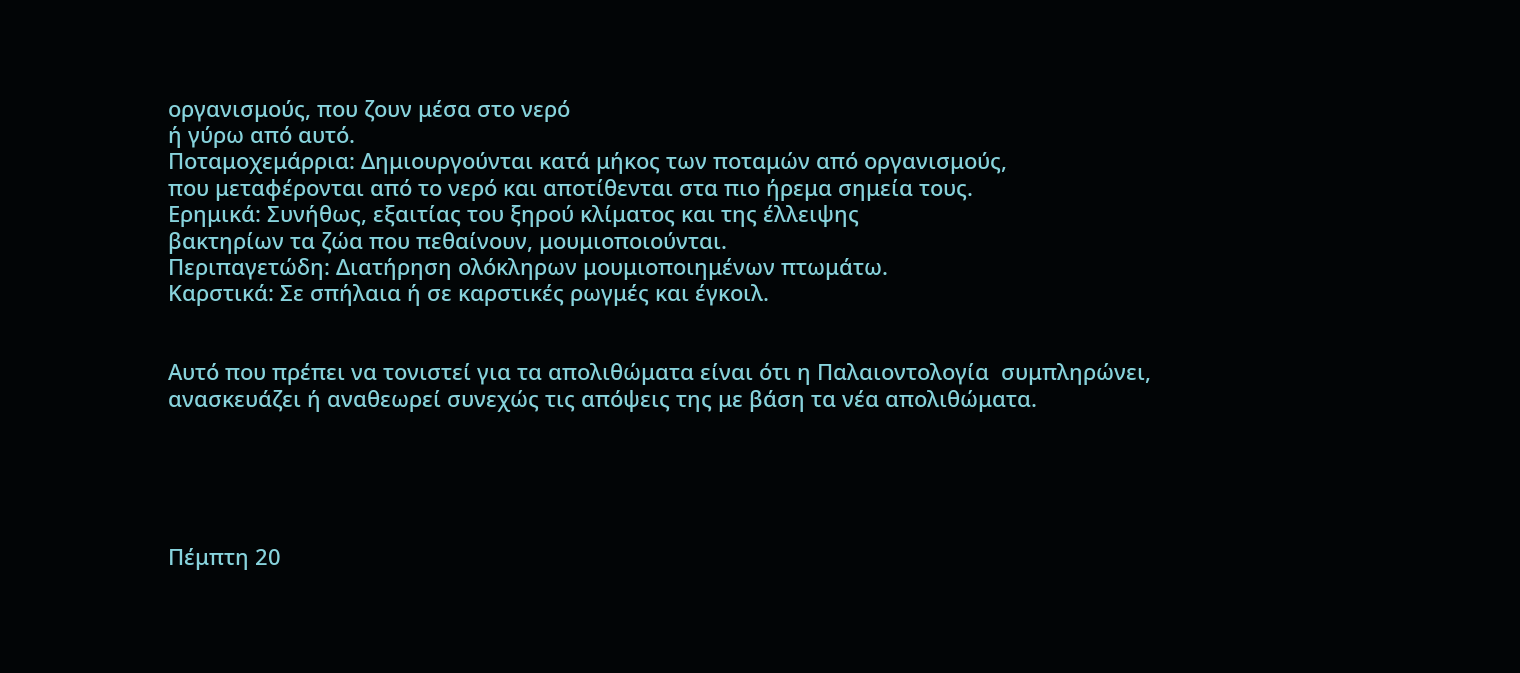οργανισμούς, που ζουν μέσα στο νερό
ή γύρω από αυτό.
Ποταμοχεμάρρια: Δημιουργούνται κατά μήκος των ποταμών από οργανισμούς,
που μεταφέρονται από το νερό και αποτίθενται στα πιο ήρεμα σημεία τους.
Eρημικά: Συνήθως, εξαιτίας του ξηρού κλίματος και της έλλειψης
βακτηρίων τα ζώα που πεθαίνουν, μουμιοποιούνται.
Περιπαγετώδη: Διατήρηση ολόκληρων μουμιοποιημένων πτωμάτω.
Kαρστικά: Σε σπήλαια ή σε καρστικές ρωγμές και έγκοιλ.


Αυτό που πρέπει να τονιστεί για τα απολιθώματα είναι ότι η Παλαιοντολογία  συμπληρώνει, ανασκευάζει ή αναθεωρεί συνεχώς τις απόψεις της με βάση τα νέα απολιθώματα.





Πέμπτη 20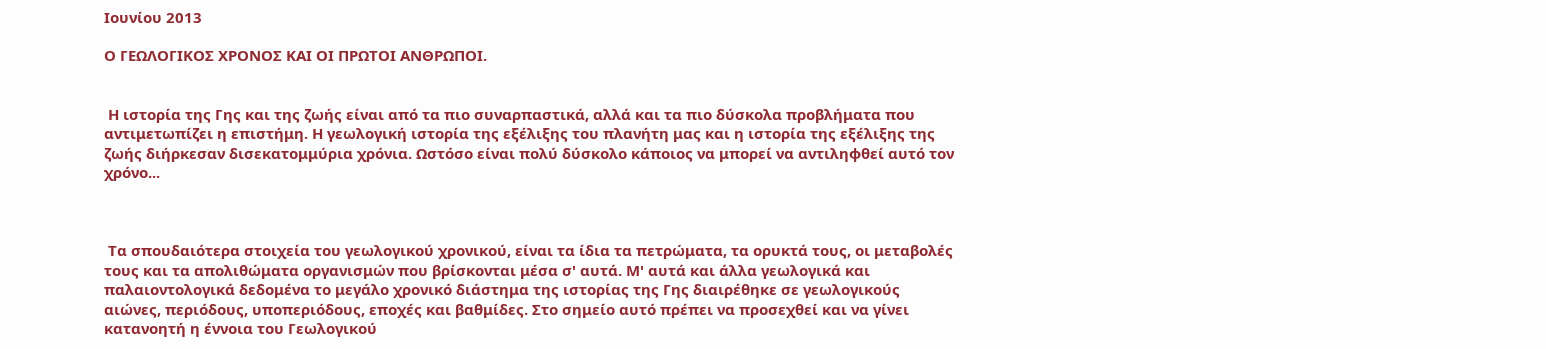Ιουνίου 2013

Ο ΓΕΩΛΟΓΙΚΟΣ ΧΡΟΝΟΣ ΚΑΙ ΟΙ ΠΡΩΤΟΙ ΑΝΘΡΩΠΟΙ.


 Η ιστορία της Γης και της ζωής είναι από τα πιο συναρπαστικά, αλλά και τα πιο δύσκολα προβλήματα που αντιμετωπίζει η επιστήμη. Η γεωλογική ιστορία της εξέλιξης του πλανήτη μας και η ιστορία της εξέλιξης της ζωής διήρκεσαν δισεκατομμύρια χρόνια. Ωστόσο είναι πολύ δύσκολο κάποιος να μπορεί να αντιληφθεί αυτό τον χρόνο...



 Τα σπουδαιότερα στοιχεία του γεωλογικού χρονικού, είναι τα ίδια τα πετρώματα, τα ορυκτά τους, οι μεταβολές τους και τα απολιθώματα οργανισμών που βρίσκονται μέσα σ' αυτά. Μ' αυτά και άλλα γεωλογικά και παλαιοντολογικά δεδομένα το μεγάλο χρονικό διάστημα της ιστορίας της Γης διαιρέθηκε σε γεωλογικούς αιώνες, περιόδους, υποπεριόδους, εποχές και βαθμίδες. Στο σημείο αυτό πρέπει να προσεχθεί και να γίνει κατανοητή η έννοια του Γεωλογικού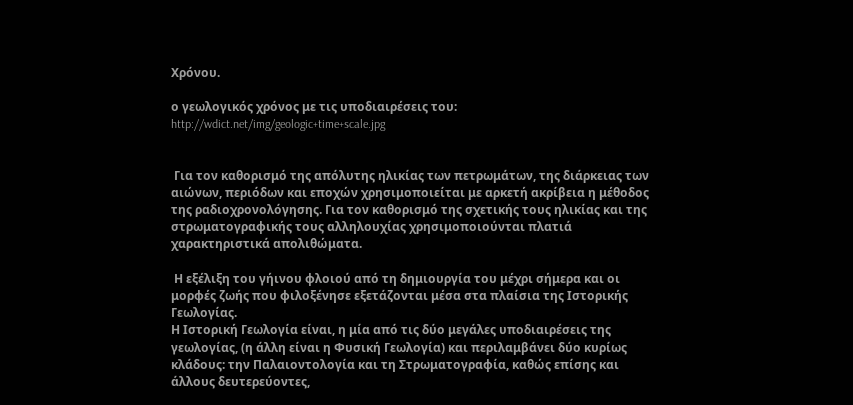Χρόνου.

ο γεωλογικός χρόνος με τις υποδιαιρέσεις του: http://wdict.net/img/geologic+time+scale.jpg


 Για τον καθορισμό της απόλυτης ηλικίας των πετρωμάτων, της διάρκειας των αιώνων, περιόδων και εποχών χρησιμοποιείται με αρκετή ακρίβεια η μέθοδος της ραδιοχρονολόγησης. Για τον καθορισμό της σχετικής τους ηλικίας και της στρωματογραφικής τους αλληλουχίας χρησιμοποιούνται πλατιά χαρακτηριστικά απολιθώματα.

 Η εξέλιξη του γήινου φλοιού από τη δημιουργία του μέχρι σήμερα και οι μορφές ζωής που φιλοξένησε εξετάζονται μέσα στα πλαίσια της Ιστορικής Γεωλογίας.
Η Ιστορική Γεωλογία είναι, η μία από τις δύο μεγάλες υποδιαιρέσεις της γεωλογίας, (η άλλη είναι η Φυσική Γεωλογία) και περιλαμβάνει δύο κυρίως κλάδους: την Παλαιοντολογία και τη Στρωματογραφία, καθώς επίσης και άλλους δευτερεύοντες,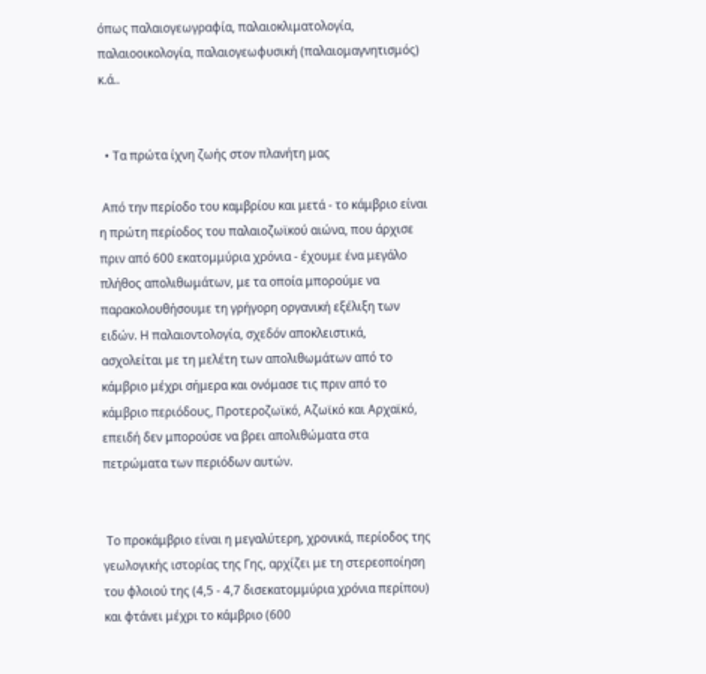όπως παλαιογεωγραφία, παλαιοκλιματολογία, παλαιοοικολογία, παλαιογεωφυσική (παλαιομαγνητισμός) κ.ά..


  • Τα πρώτα ίχνη ζωής στον πλανήτη μας

 Από την περίοδο του καμβρίου και μετά - το κάμβριο είναι η πρώτη περίοδος του παλαιοζωϊκού αιώνα, που άρχισε πριν από 600 εκατομμύρια χρόνια - έχουμε ένα μεγάλο πλήθος απολιθωμάτων, με τα οποία μπορούμε να παρακολουθήσουμε τη γρήγορη οργανική εξέλιξη των ειδών. Η παλαιοντολογία, σχεδόν αποκλειστικά, ασχολείται με τη μελέτη των απολιθωμάτων από το κάμβριο μέχρι σήμερα και ονόμασε τις πριν από το κάμβριο περιόδους, Προτεροζωϊκό, Αζωϊκό και Αρχαϊκό, επειδή δεν μπορούσε να βρει απολιθώματα στα πετρώματα των περιόδων αυτών.


 Το προκάμβριο είναι η μεγαλύτερη, χρονικά, περίοδος της γεωλογικής ιστορίας της Γης, αρχίζει με τη στερεοποίηση του φλοιού της (4,5 - 4,7 δισεκατομμύρια χρόνια περίπου) και φτάνει μέχρι το κάμβριο (600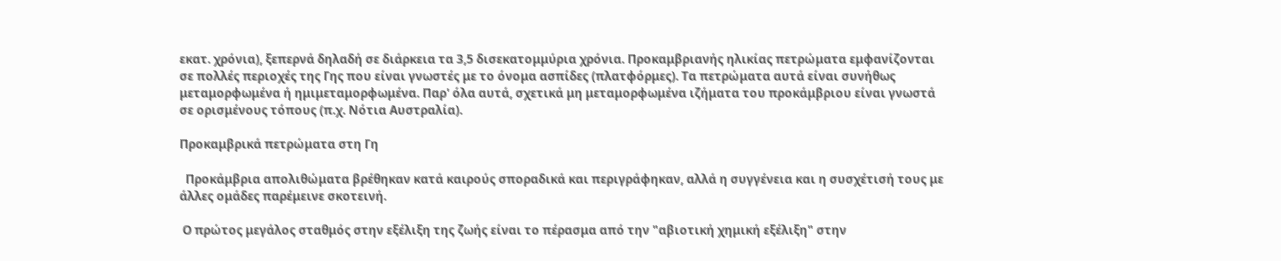εκατ. χρόνια), ξεπερνά δηλαδή σε διάρκεια τα 3,5 δισεκατομμύρια χρόνια. Προκαμβριανής ηλικίας πετρώματα εμφανίζονται σε πολλές περιοχές της Γης που είναι γνωστές με το όνομα ασπίδες (πλατφόρμες). Τα πετρώματα αυτά είναι συνήθως μεταμορφωμένα ή ημιμεταμορφωμένα. Παρ' όλα αυτά, σχετικά μη μεταμορφωμένα ιζήματα του προκάμβριου είναι γνωστά σε ορισμένους τόπους (π.χ. Νότια Αυστραλία).

Προκαμβρικά πετρώματα στη Γη

  Προκάμβρια απολιθώματα βρέθηκαν κατά καιρούς σποραδικά και περιγράφηκαν, αλλά η συγγένεια και η συσχέτισή τους με άλλες ομάδες παρέμεινε σκοτεινή.

 Ο πρώτος μεγάλος σταθμός στην εξέλιξη της ζωής είναι το πέρασμα από την "αβιοτική χημική εξέλιξη" στην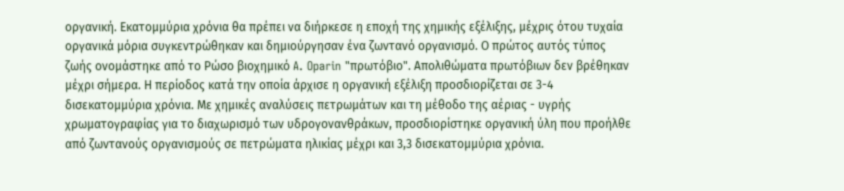οργανική. Εκατομμύρια χρόνια θα πρέπει να διήρκεσε η εποχή της χημικής εξέλιξης, μέχρις ότου τυχαία οργανικά μόρια συγκεντρώθηκαν και δημιούργησαν ένα ζωντανό οργανισμό. Ο πρώτος αυτός τύπος ζωής ονομάστηκε από το Ρώσο βιοχημικό A. Oparin "πρωτόβιο". Απολιθώματα πρωτόβιων δεν βρέθηκαν μέχρι σήμερα. Η περίοδος κατά την οποία άρχισε η οργανική εξέλιξη προσδιορίζεται σε 3-4 δισεκατομμύρια χρόνια. Με χημικές αναλύσεις πετρωμάτων και τη μέθοδο της αέριας - υγρής χρωματογραφίας για το διαχωρισμό των υδρογονανθράκων, προσδιορίστηκε οργανική ύλη που προήλθε από ζωντανούς οργανισμούς σε πετρώματα ηλικίας μέχρι και 3,3 δισεκατομμύρια χρόνια.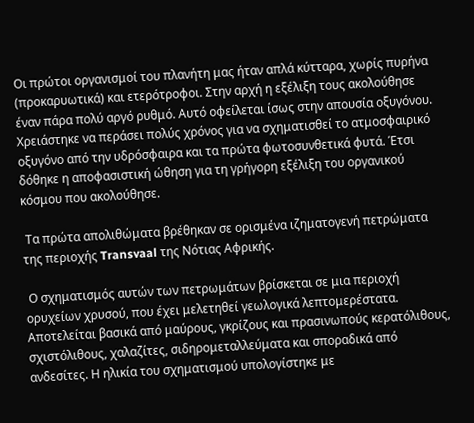Οι πρώτοι οργανισμοί του πλανήτη μας ήταν απλά κύτταρα, χωρίς πυρήνα (προκαρυωτικά) και ετερότροφοι. Στην αρχή η εξέλιξη τους ακολούθησε έναν πάρα πολύ αργό ρυθμό. Αυτό οφείλεται ίσως στην απουσία οξυγόνου. Χρειάστηκε να περάσει πολύς χρόνος για να σχηματισθεί το ατμοσφαιρικό οξυγόνο από την υδρόσφαιρα και τα πρώτα φωτοσυνθετικά φυτά. Έτσι δόθηκε η αποφασιστική ώθηση για τη γρήγορη εξέλιξη του οργανικού κόσμου που ακολούθησε.

 Τα πρώτα απολιθώματα βρέθηκαν σε ορισμένα ιζηματογενή πετρώματα της περιοχής Transvaal της Νότιας Αφρικής.

 Ο σχηματισμός αυτών των πετρωμάτων βρίσκεται σε μια περιοχή ορυχείων χρυσού, που έχει μελετηθεί γεωλογικά λεπτομερέστατα. Αποτελείται βασικά από μαύρους, γκρίζους και πρασινωπούς κερατόλιθους, σχιστόλιθους, χαλαζίτες, σιδηρομεταλλεύματα και σποραδικά από ανδεσίτες. Η ηλικία του σχηματισμού υπολογίστηκε με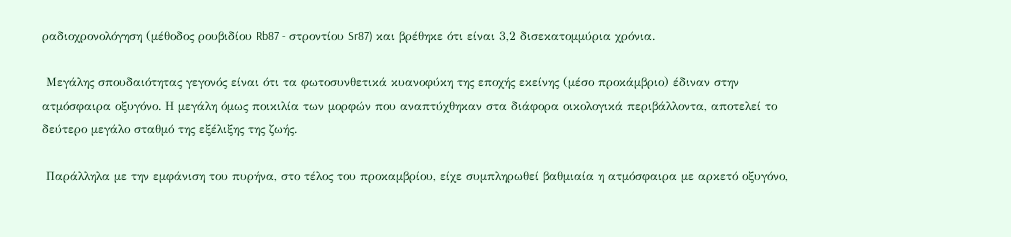ραδιοχρονολόγηση (μέθοδος ρουβιδίου Rb87 - στροντίου Sr87) και βρέθηκε ότι είναι 3,2 δισεκατομμύρια χρόνια.

 Μεγάλης σπουδαιότητας γεγονός είναι ότι τα φωτοσυνθετικά κυανοφύκη της εποχής εκείνης (μέσο προκάμβριο) έδιναν στην ατμόσφαιρα οξυγόνο. Η μεγάλη όμως ποικιλία των μορφών που αναπτύχθηκαν στα διάφορα οικολογικά περιβάλλοντα, αποτελεί το δεύτερο μεγάλο σταθμό της εξέλιξης της ζωής.

 Παράλληλα με την εμφάνιση του πυρήνα, στο τέλος του προκαμβρίου, είχε συμπληρωθεί βαθμιαία η ατμόσφαιρα με αρκετό οξυγόνο,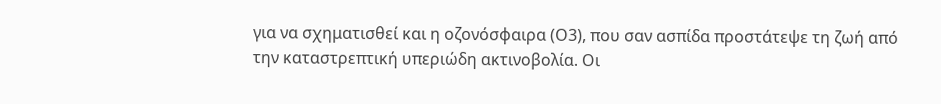για να σχηματισθεί και η οζονόσφαιρα (Ο3), που σαν ασπίδα προστάτεψε τη ζωή από την καταστρεπτική υπεριώδη ακτινοβολία. Οι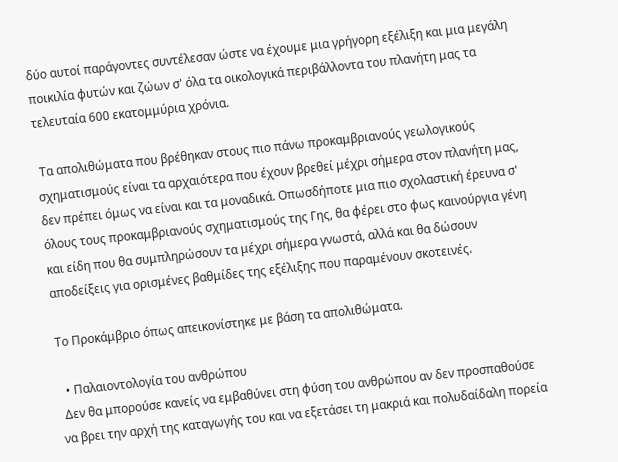δύο αυτοί παράγοντες συντέλεσαν ώστε να έχουμε μια γρήγορη εξέλιξη και μια μεγάλη ποικιλία φυτών και ζώων σ' όλα τα οικολογικά περιβάλλοντα του πλανήτη μας τα τελευταία 600 εκατομμύρια χρόνια.

 Τα απολιθώματα που βρέθηκαν στους πιο πάνω προκαμβριανούς γεωλογικούς σχηματισμούς είναι τα αρχαιότερα που έχουν βρεθεί μέχρι σήμερα στον πλανήτη μας, δεν πρέπει όμως να είναι και τα μοναδικά. Οπωσδήποτε μια πιο σχολαστική έρευνα σ' όλους τους προκαμβριανούς σχηματισμούς της Γης, θα φέρει στο φως καινούργια γένη και είδη που θα συμπληρώσουν τα μέχρι σήμερα γνωστά, αλλά και θα δώσουν αποδείξεις για ορισμένες βαθμίδες της εξέλιξης που παραμένουν σκοτεινές.

Το Προκάμβριο όπως απεικονίστηκε με βάση τα απολιθώματα.

  • Παλαιοντολογία του ανθρώπου
 Δεν θα μπορούσε κανείς να εμβαθύνει στη φύση του ανθρώπου αν δεν προσπαθούσε να βρει την αρχή της καταγωγής του και να εξετάσει τη μακριά και πολυδαίδαλη πορεία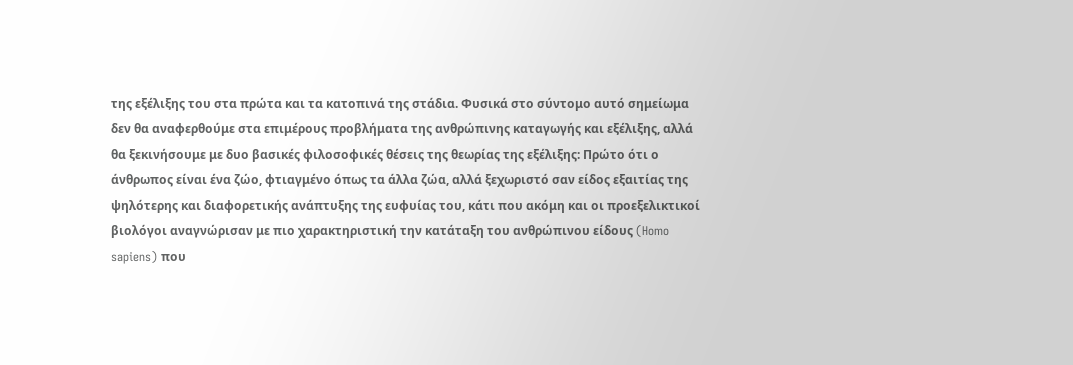της εξέλιξης του στα πρώτα και τα κατοπινά της στάδια. Φυσικά στο σύντομο αυτό σημείωμα δεν θα αναφερθούμε στα επιμέρους προβλήματα της ανθρώπινης καταγωγής και εξέλιξης, αλλά θα ξεκινήσουμε με δυο βασικές φιλοσοφικές θέσεις της θεωρίας της εξέλιξης: Πρώτο ότι ο άνθρωπος είναι ένα ζώο, φτιαγμένο όπως τα άλλα ζώα, αλλά ξεχωριστό σαν είδος εξαιτίας της ψηλότερης και διαφορετικής ανάπτυξης της ευφυίας του, κάτι που ακόμη και οι προεξελικτικοί βιολόγοι αναγνώρισαν με πιο χαρακτηριστική την κατάταξη του ανθρώπινου είδους (Homo sapiens) που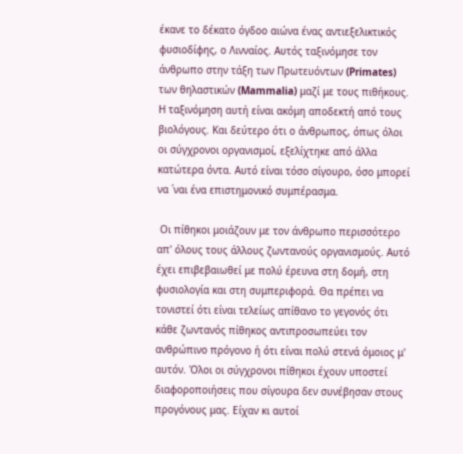έκανε το δέκατο όγδοο αιώνα ένας αντιεξελικτικός φυσιοδίφης, ο Λινναίος. Αυτός ταξινόμησε τον άνθρωπο στην τάξη των Πρωτευόντων (Primates) των θηλαστικών (Mammalia) μαζί με τους πιθήκους. Η ταξινόμηση αυτή είναι ακόμη αποδεκτή από τους βιολόγους. Και δεύτερο ότι ο άνθρωπος, όπως όλοι οι σύγχρονοι οργανισμοί, εξελίχτηκε από άλλα κατώτερα όντα. Αυτό είναι τόσο σίγουρο, όσο μπορεί να ΄ναι ένα επιστημονικό συμπέρασμα.

 Οι πίθηκοι μοιάζουν με τον άνθρωπο περισσότερο απ' όλους τους άλλους ζωντανούς οργανισμούς. Αυτό έχει επιβεβαιωθεί με πολύ έρευνα στη δομή, στη φυσιολογία και στη συμπεριφορά. Θα πρέπει να τονιστεί ότι είναι τελείως απίθανο το γεγονός ότι κάθε ζωντανός πίθηκος αντιπροσωπεύει τον ανθρώπινο πρόγονο ή ότι είναι πολύ στενά όμοιος μ' αυτόν. Όλοι οι σύγχρονοι πίθηκοι έχουν υποστεί διαφοροποιήσεις που σίγουρα δεν συνέβησαν στους προγόνους μας. Είχαν κι αυτοί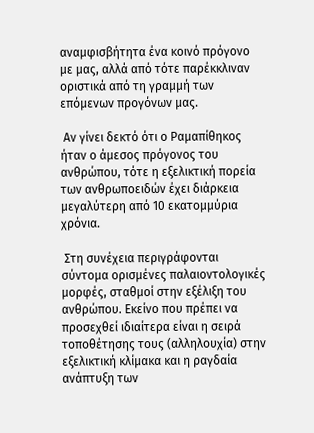αναμφισβήτητα ένα κοινό πρόγονο με μας, αλλά από τότε παρέκκλιναν οριστικά από τη γραμμή των επόμενων προγόνων μας.

 Αν γίνει δεκτό ότι ο Ραμαπίθηκος ήταν ο άμεσος πρόγονος του ανθρώπου, τότε η εξελικτική πορεία των ανθρωποειδών έχει διάρκεια μεγαλύτερη από 10 εκατομμύρια χρόνια.

 Στη συνέχεια περιγράφονται σύντομα ορισμένες παλαιοντολογικές μορφές, σταθμοί στην εξέλιξη του ανθρώπου. Εκείνο που πρέπει να προσεχθεί ιδιαίτερα είναι η σειρά τοποθέτησης τους (αλληλουχία) στην εξελικτική κλίμακα και η ραγδαία ανάπτυξη των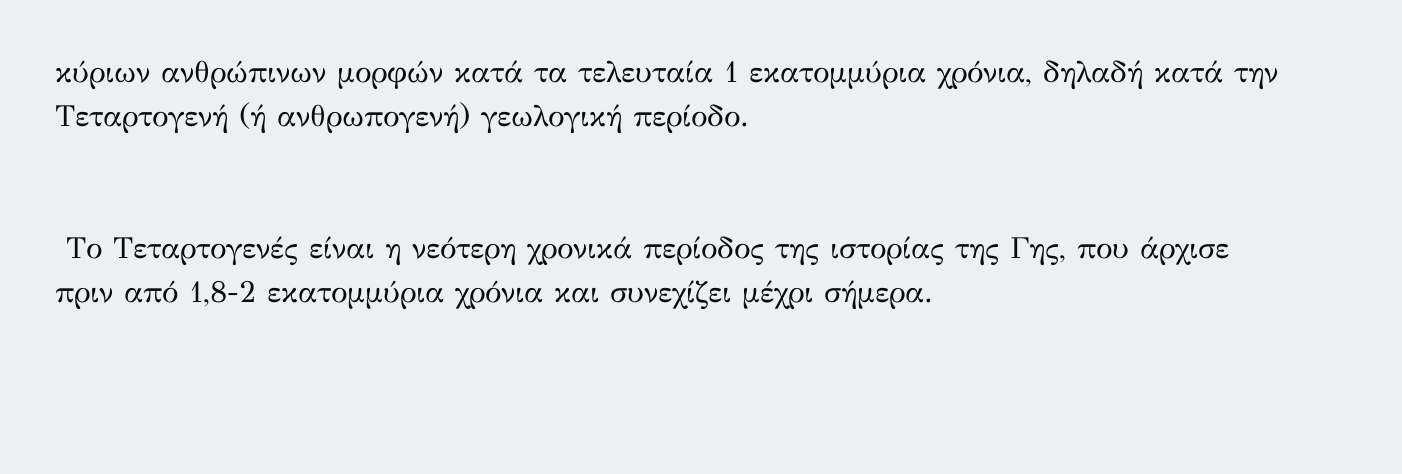κύριων ανθρώπινων μορφών κατά τα τελευταία 1 εκατομμύρια χρόνια, δηλαδή κατά την Τεταρτογενή (ή ανθρωπογενή) γεωλογική περίοδο.


 Το Τεταρτογενές είναι η νεότερη χρονικά περίοδος της ιστορίας της Γης, που άρχισε πριν από 1,8-2 εκατομμύρια χρόνια και συνεχίζει μέχρι σήμερα.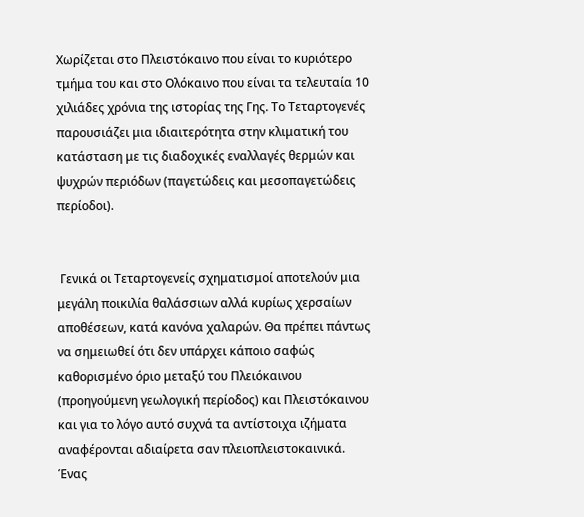Χωρίζεται στο Πλειστόκαινο που είναι τo κυριότερο τμήμα του και στο Ολόκαινο που είναι τα τελευταία 10 χιλιάδες χρόνια της ιστορίας της Γης. Το Τεταρτογενές παρουσιάζει μια ιδιαιτερότητα στην κλιματική του κατάσταση με τις διαδοχικές εναλλαγές θερμών και ψυχρών περιόδων (παγετώδεις και μεσοπαγετώδεις περίοδοι).


 Γενικά οι Τεταρτογενείς σχηματισμοί αποτελούν μια μεγάλη ποικιλία θαλάσσιων αλλά κυρίως χερσαίων αποθέσεων, κατά κανόνα χαλαρών. Θα πρέπει πάντως να σημειωθεί ότι δεν υπάρχει κάποιο σαφώς καθορισμένο όριο μεταξύ του Πλειόκαινου (προηγούμενη γεωλογική περίοδος) και Πλειστόκαινου και για το λόγο αυτό συχνά τα αντίστοιχα ιζήματα αναφέρονται αδιαίρετα σαν πλειοπλειστοκαινικά. Ένας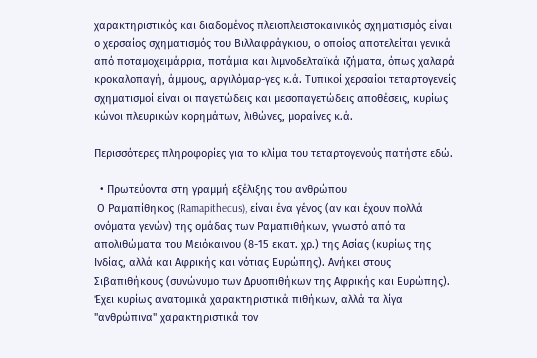χαρακτηριστικός και διαδομένος πλειοπλειστοκαινικός σχηματισμός είναι ο χερσαίος σχηματισμός του Βιλλαφράγκιου, ο οποίος αποτελείται γενικά από ποταμοχειμάρρια, ποτάμια και λιμνοδελταϊκά ιζήματα, όπως χαλαρά κροκαλοπαγή, άμμους, αργιλόμαρ-γες κ.ά. Τυπικοί χερσαίοι τεταρτογενείς σχηματισμοί είναι οι παγετώδεις και μεσοπαγετώδεις αποθέσεις, κυρίως κώνοι πλευρικών κορημάτων, λιθώνες, μοραίνες κ.ά.

Περισσότερες πληροφορίες για το κλίμα του τεταρτογενούς πατήστε εδώ.

  • Πρωτεύοντα στη γραμμή εξέλιξης του ανθρώπου
 Ο Ραμαπίθηκος (Ramapithecus), είναι ένα γένος (αν και έχουν πολλά ονόματα γενών) της ομάδας των Ραμαπιθήκων, γνωστό από τα απολιθώματα του Μειόκαινου (8-15 εκατ. χρ.) της Ασίας (κυρίως της Ινδίας, αλλά και Αφρικής και νότιας Ευρώπης). Ανήκει στους Σιβαπιθήκους (συνώνυμο των Δρυοπιθήκων της Αφρικής και Ευρώπης). Έχει κυρίως ανατομικά χαρακτηριστικά πιθήκων, αλλά τα λίγα "ανθρώπινα" χαρακτηριστικά τον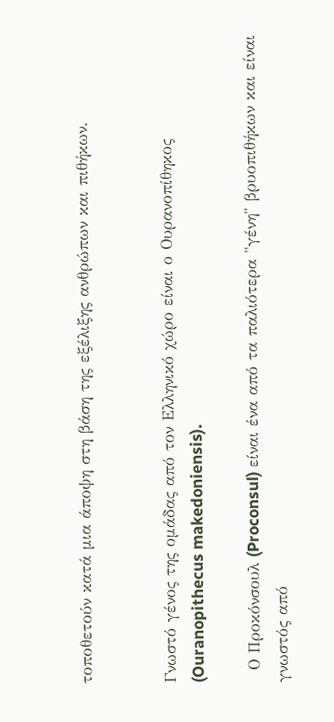τοποθετούν κατά μια άποψη στη βάση της εξέλιξης ανθρώπων και πιθήκων.


Γνωστό γένος της ομάδας από τον Ελληνικό χώρο είναι ο Ουρανοπίθηκος (Ouranopithecus makedoniensis).

  Ο Προκόνσουλ (Proconsul) είναι ένα από τα παλιότερα "γένη" βρυοπιθήκων και είναι γνωστός από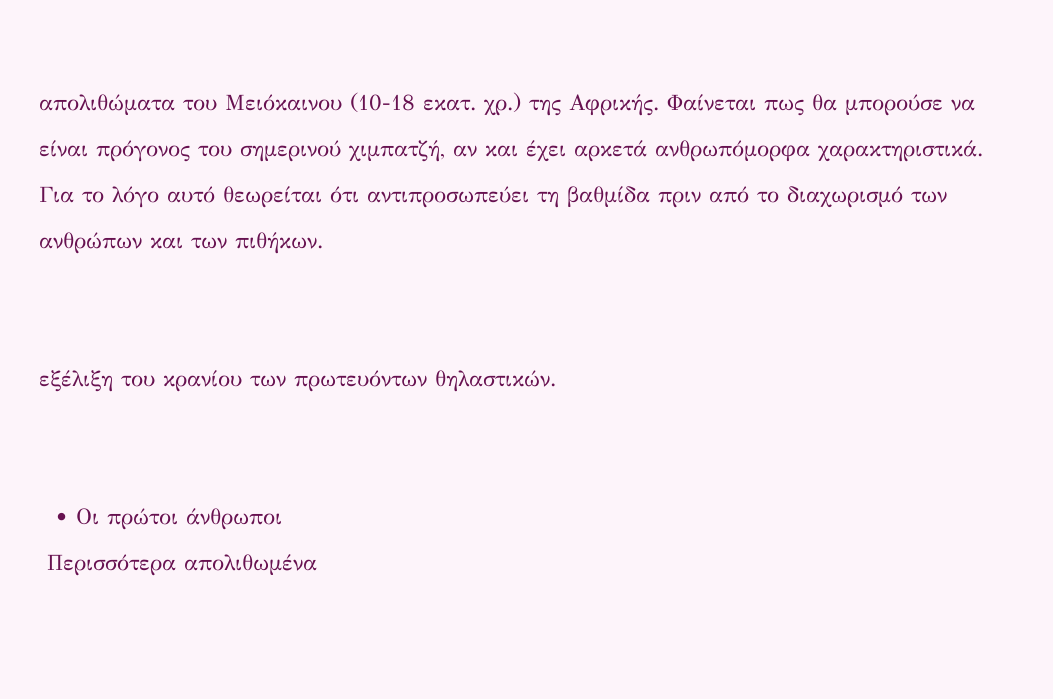απολιθώματα του Μειόκαινου (10-18 εκατ. χρ.) της Αφρικής. Φαίνεται πως θα μπορούσε να είναι πρόγονος του σημερινού χιμπατζή, αν και έχει αρκετά ανθρωπόμορφα χαρακτηριστικά. Για το λόγο αυτό θεωρείται ότι αντιπροσωπεύει τη βαθμίδα πριν από το διαχωρισμό των ανθρώπων και των πιθήκων.


εξέλιξη του κρανίου των πρωτευόντων θηλαστικών.


  • Οι πρώτοι άνθρωποι
 Περισσότερα απολιθωμένα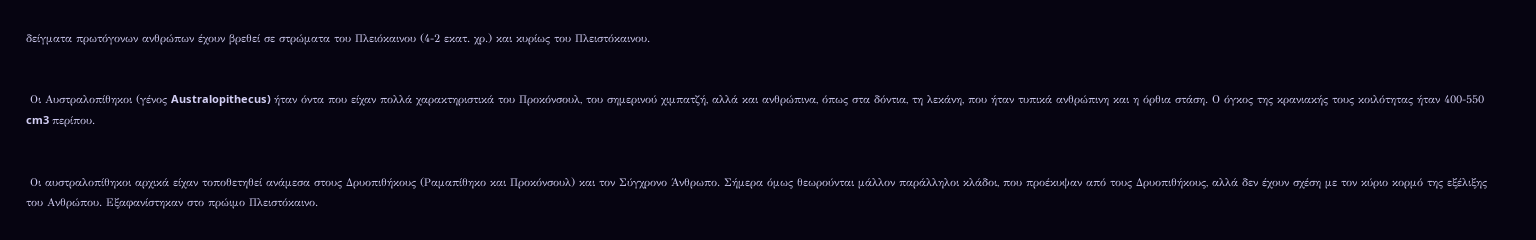δείγματα πρωτόγονων ανθρώπων έχουν βρεθεί σε στρώματα του Πλειόκαινου (4-2 εκατ. χρ.) και κυρίως του Πλειστόκαινου.


 Οι Αυστραλοπίθηκοι (γένος Australopithecus) ήταν όντα που είχαν πολλά χαρακτηριστικά του Προκόνσουλ, του σημερινού χιμπατζή, αλλά και ανθρώπινα, όπως στα δόντια, τη λεκάνη, που ήταν τυπικά ανθρώπινη και η όρθια στάση. Ο όγκος της κρανιακής τους κοιλότητας ήταν 400-550 cm3 περίπου.


 Οι αυστραλοπίθηκοι αρχικά είχαν τοποθετηθεί ανάμεσα στους Δρυοπιθήκους (Ραμαπίθηκο και Προκόνσουλ) και τον Σύγχρονο Άνθρωπο. Σήμερα όμως θεωρούνται μάλλον παράλληλοι κλάδοι, που προέκυψαν από τους Δρυοπιθήκους, αλλά δεν έχουν σχέση με τον κύριο κορμό της εξέλιξης του Ανθρώπου. Εξαφανίστηκαν στο πρώιμο Πλειστόκαινο.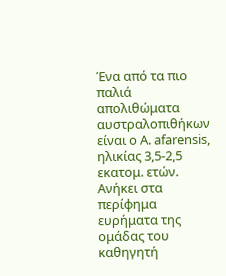Ένα από τα πιο παλιά απολιθώματα αυστραλοπιθήκων είναι ο A. afarensis, ηλικίας 3,5-2,5 εκατομ. ετών. Ανήκει στα περίφημα ευρήματα της ομάδας του καθηγητή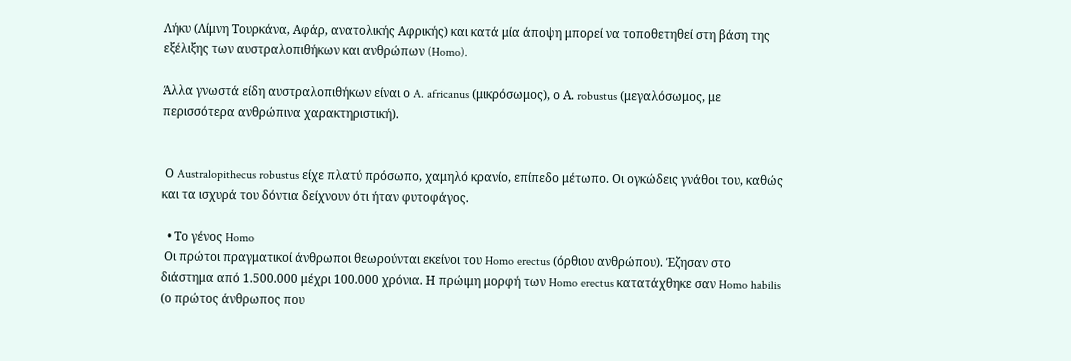Λήκυ (Λίμνη Τουρκάνα, Αφάρ, ανατολικής Αφρικής) και κατά μία άποψη μπορεί να τοποθετηθεί στη βάση της εξέλιξης των αυστραλοπιθήκων και ανθρώπων (Homo).

Άλλα γνωστά είδη αυστραλοπιθήκων είναι ο A. africanus (μικρόσωμος), ο Α. robustus (μεγαλόσωμος, με περισσότερα ανθρώπινα χαρακτηριστική).


 Ο Australopithecus robustus είχε πλατύ πρόσωπο, χαμηλό κρανίο, επίπεδο μέτωπο. Οι ογκώδεις γνάθοι του, καθώς και τα ισχυρά του δόντια δείχνουν ότι ήταν φυτοφάγος.

  • Το γένος Homo
 Οι πρώτοι πραγματικοί άνθρωποι θεωρούνται εκείνοι του Homo erectus (όρθιου ανθρώπου). Έζησαν στο διάστημα από 1.500.000 μέχρι 100.000 χρόνια. Η πρώιμη μορφή των Homo erectus κατατάχθηκε σαν Homo habilis (ο πρώτος άνθρωπος που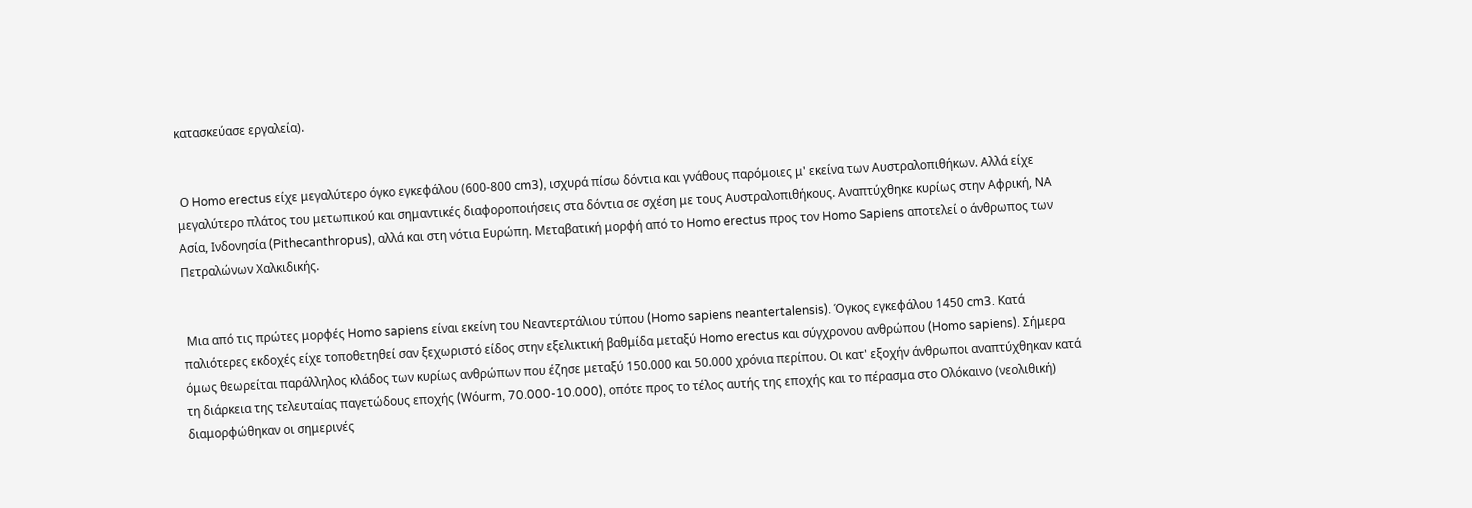κατασκεύασε εργαλεία).


 Ο Homo erectus είχε μεγαλύτερο όγκο εγκεφάλου (600-800 cm3), ισχυρά πίσω δόντια και γνάθους παρόμοιες μ' εκείνα των Αυστραλοπιθήκων. Αλλά είχε μεγαλύτερο πλάτος του μετωπικού και σημαντικές διαφοροποιήσεις στα δόντια σε σχέση με τους Αυστραλοπιθήκους. Αναπτύχθηκε κυρίως στην Αφρική, ΝΑ Ασία, Ινδονησία (Pithecanthropus), αλλά και στη νότια Ευρώπη. Μεταβατική μορφή από το Homo erectus προς τον Homo Sapiens αποτελεί ο άνθρωπος των Πετραλώνων Χαλκιδικής.


 Μια από τις πρώτες μορφές Homo sapiens είναι εκείνη του Νεαντερτάλιου τύπου (Homo sapiens neantertalensis). Όγκος εγκεφάλου 1450 cm3. Κατά παλιότερες εκδοχές είχε τοποθετηθεί σαν ξεχωριστό είδος στην εξελικτική βαθμίδα μεταξύ Homo erectus και σύγχρονου ανθρώπου (Homo sapiens). Σήμερα όμως θεωρείται παράλληλος κλάδος των κυρίως ανθρώπων που έζησε μεταξύ 150.000 και 50.000 χρόνια περίπου. Οι κατ' εξοχήν άνθρωποι αναπτύχθηκαν κατά τη διάρκεια της τελευταίας παγετώδους εποχής (Wόurm, 70.000-10.000), οπότε προς το τέλος αυτής της εποχής και το πέρασμα στο Ολόκαινο (νεολιθική) διαμορφώθηκαν οι σημερινές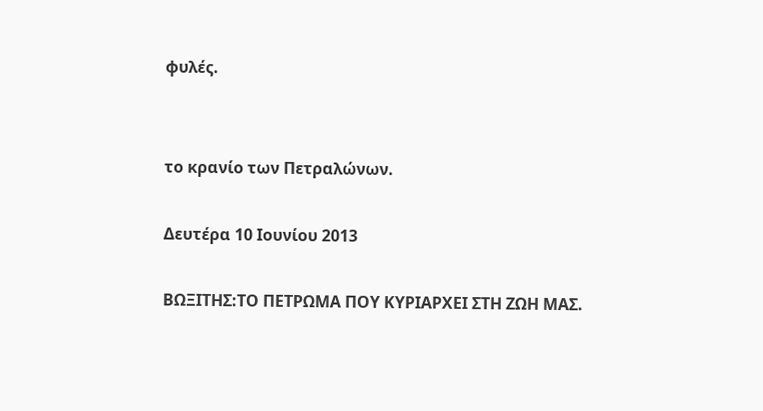φυλές.


το κρανίο των Πετραλώνων.

Δευτέρα 10 Ιουνίου 2013

ΒΩΞΙΤΗΣ:ΤΟ ΠΕΤΡΩΜΑ ΠΟΥ ΚΥΡΙΑΡΧΕΙ ΣΤΗ ΖΩΗ ΜΑΣ.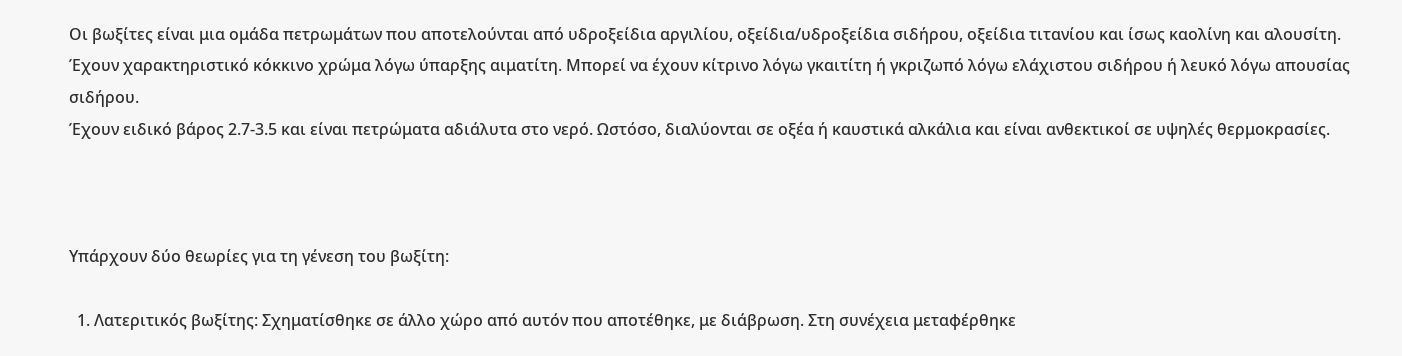Οι βωξίτες είναι μια ομάδα πετρωμάτων που αποτελούνται από υδροξείδια αργιλίου, οξείδια/υδροξείδια σιδήρου, οξείδια τιτανίου και ίσως καολίνη και αλουσίτη.
Έχουν χαρακτηριστικό κόκκινο χρώμα λόγω ύπαρξης αιματίτη. Μπορεί να έχουν κίτρινο λόγω γκαιτίτη ή γκριζωπό λόγω ελάχιστου σιδήρου ή λευκό λόγω απουσίας σιδήρου.
Έχουν ειδικό βάρος 2.7-3.5 και είναι πετρώματα αδιάλυτα στο νερό. Ωστόσο, διαλύονται σε οξέα ή καυστικά αλκάλια και είναι ανθεκτικοί σε υψηλές θερμοκρασίες.



Υπάρχουν δύο θεωρίες για τη γένεση του βωξίτη:

  1. Λατεριτικός βωξίτης: Σχηματίσθηκε σε άλλο χώρο από αυτόν που αποτέθηκε, με διάβρωση. Στη συνέχεια μεταφέρθηκε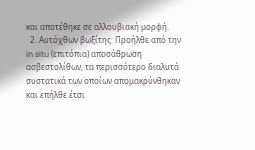και αποτέθηκε σε αλλουβιακή μορφή.
  2. Αυτόχθων βωξίτης: Προήλθε από την in situ (επιτόπια) αποσάθρωση ασβεστολίθων, τα περισσότερο διαλυτά συστατικά των οποίων απομακρύνθηκαν και επήλθε έτσι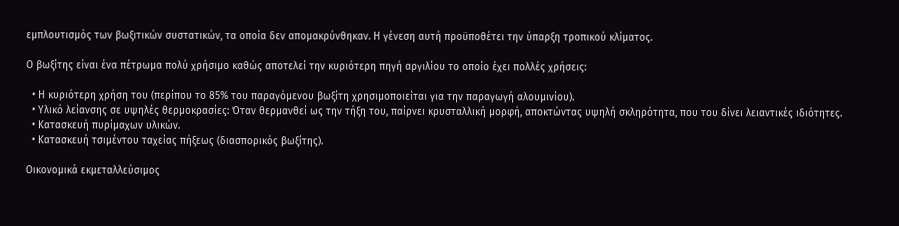εμπλουτισμός των βωξιτικών συστατικών, τα οποία δεν απομακρύνθηκαν. Η γένεση αυτή προϋποθέτει την ύπαρξη τροπικού κλίματος.

Ο βωξίτης είναι ένα πέτρωμα πολύ χρήσιμο καθώς αποτελεί την κυριότερη πηγή αργιλίου το οποίο έχει πολλές χρήσεις:

  • Η κυριότερη χρήση του (περίπου το 85% του παραγόμενου βωξίτη χρησιμοποιείται για την παραγωγή αλουμινίου).
  • Υλικό λείανσης σε υψηλές θερμοκρασίες: Όταν θερμανθεί ως την τήξη του, παίρνει κρυσταλλική μορφή, αποκτώντας υψηλή σκληρότητα, που του δίνει λειαντικές ιδιότητες.
  • Κατασκευή πυρίμαχων υλικών.
  • Κατασκευή τσιμέντου ταχείας πήξεως (διασπορικός βωξίτης).

Οικονομικά εκμεταλλεύσιμος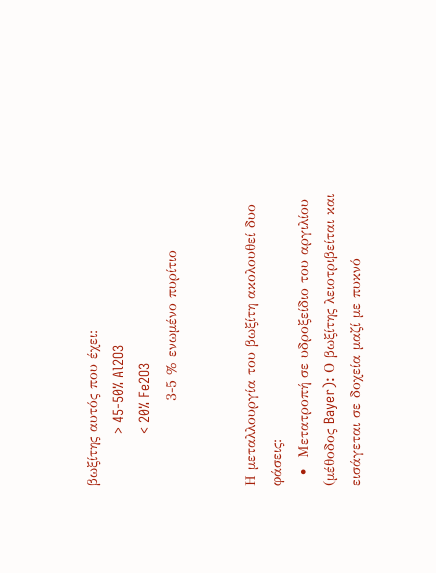βωξίτης αυτός που έχει:
             > 45-50% Al2O3
             < 20% Fe2O3
                 3-5 % ενωμένο πυρίτιο


Η μεταλλουργία του βωξίτη ακολουθεί δυο φάσεις:
  •  Μετατροπή σε υδροξείδιο του αργιλίου (μέθοδος Bayer): Ο βωξίτης λειοτριβείται και εισάγεται σε δοχεία μαζί με πυκνό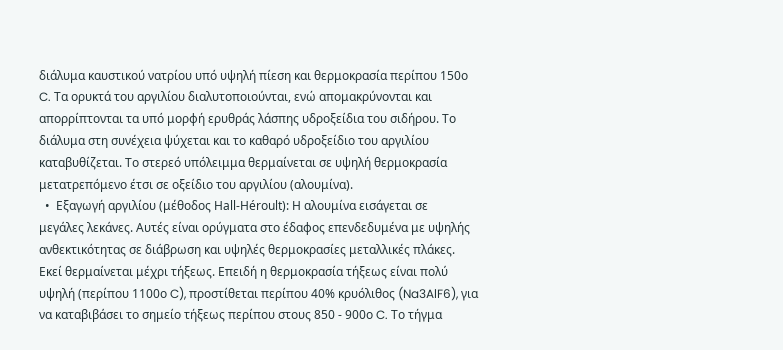διάλυμα καυστικού νατρίου υπό υψηλή πίεση και θερμοκρασία περίπου 150ο C. Τα ορυκτά του αργιλίου διαλυτοποιούνται, ενώ απομακρύνονται και απορρίπτονται τα υπό μορφή ερυθράς λάσπης υδροξείδια του σιδήρου. Το διάλυμα στη συνέχεια ψύχεται και το καθαρό υδροξείδιο του αργιλίου καταβυθίζεται. Το στερεό υπόλειμμα θερμαίνεται σε υψηλή θερμοκρασία μετατρεπόμενο έτσι σε οξείδιο του αργιλίου (αλουμίνα).
  •  Εξαγωγή αργιλίου (μέθοδος Hall-Héroult): Η αλουμίνα εισάγεται σε μεγάλες λεκάνες. Αυτές είναι ορύγματα στο έδαφος επενδεδυμένα με υψηλής ανθεκτικότητας σε διάβρωση και υψηλές θερμοκρασίες μεταλλικές πλάκες. Εκεί θερμαίνεται μέχρι τήξεως. Επειδή η θερμοκρασία τήξεως είναι πολύ υψηλή (περίπου 1100ο C), προστίθεται περίπου 40% κρυόλιθος (Na3AlF6), για να καταβιβάσει το σημείο τήξεως περίπου στους 850 - 900ο C. Το τήγμα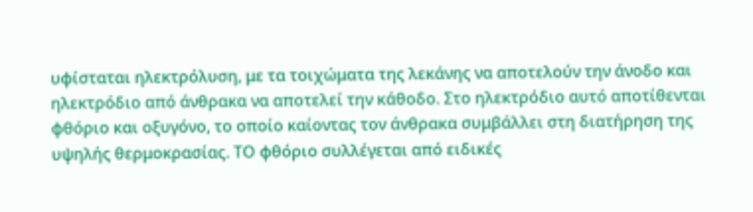υφίσταται ηλεκτρόλυση, με τα τοιχώματα της λεκάνης να αποτελούν την άνοδο και ηλεκτρόδιο από άνθρακα να αποτελεί την κάθοδο. Στο ηλεκτρόδιο αυτό αποτίθενται φθόριο και οξυγόνο, το οποίο καίοντας τον άνθρακα συμβάλλει στη διατήρηση της υψηλής θερμοκρασίας. ΤΟ φθόριο συλλέγεται από ειδικές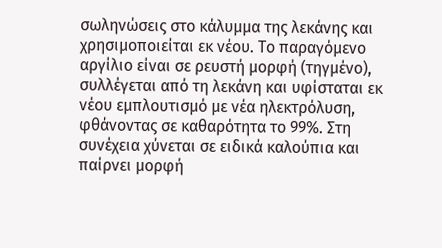σωληνώσεις στο κάλυμμα της λεκάνης και χρησιμοποιείται εκ νέου. Το παραγόμενο αργίλιο είναι σε ρευστή μορφή (τηγμένο), συλλέγεται από τη λεκάνη και υφίσταται εκ νέου εμπλουτισμό με νέα ηλεκτρόλυση, φθάνοντας σε καθαρότητα το 99%. Στη συνέχεια χύνεται σε ειδικά καλούπια και παίρνει μορφή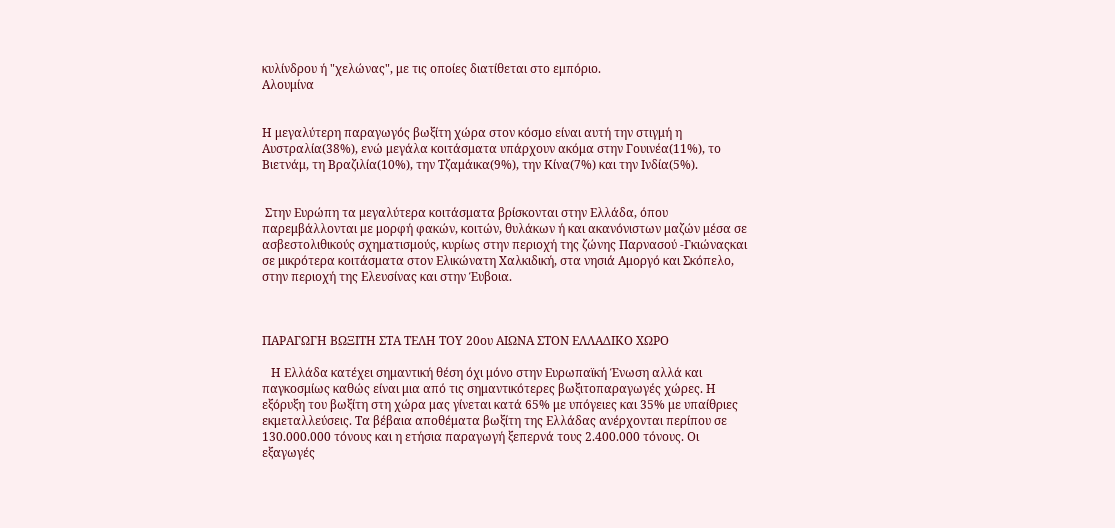κυλίνδρου ή "χελώνας", με τις οποίες διατίθεται στο εμπόριο.
Αλουμίνα


Η μεγαλύτερη παραγωγός βωξίτη χώρα στον κόσμο είναι αυτή την στιγμή η  Αυστραλία(38%), ενώ μεγάλα κοιτάσματα υπάρχουν ακόμα στην Γουινέα(11%), το Βιετνάμ, τη Βραζιλία(10%), την Τζαμάικα(9%), την Κίνα(7%) και την Ινδία(5%).


 Στην Ευρώπη τα μεγαλύτερα κοιτάσματα βρίσκονται στην Ελλάδα, όπου παρεμβάλλονται με μορφή φακών, κοιτών, θυλάκων ή και ακανόνιστων μαζών μέσα σε ασβεστολιθικούς σχηματισμούς, κυρίως στην περιοχή της ζώνης Παρνασού -Γκιώναςκαι σε μικρότερα κοιτάσματα στον Ελικώνατη Χαλκιδική, στα νησιά Αμοργό και Σκόπελο, στην περιοχή της Ελευσίνας και στην Έυβοια.



ΠΑΡΑΓΩΓΗ ΒΩΞΙΤΗ ΣΤΑ ΤΕΛΗ ΤΟΥ 20ου ΑΙΩΝΑ ΣΤΟΝ ΕΛΛΑΔΙΚΟ ΧΩΡΟ

   Η Ελλάδα κατέχει σημαντική θέση όχι μόνο στην Ευρωπαϊκή Ένωση αλλά και παγκοσμίως καθώς είναι μια από τις σημαντικότερες βωξιτοπαραγωγές χώρες. Η εξόρυξη του βωξίτη στη χώρα μας γίνεται κατά 65% με υπόγειες και 35% με υπαίθριες εκμεταλλεύσεις. Τα βέβαια αποθέματα βωξίτη της Ελλάδας ανέρχονται περίπου σε 130.000.000 τόνους και η ετήσια παραγωγή ξεπερνά τους 2.400.000 τόνους. Οι εξαγωγές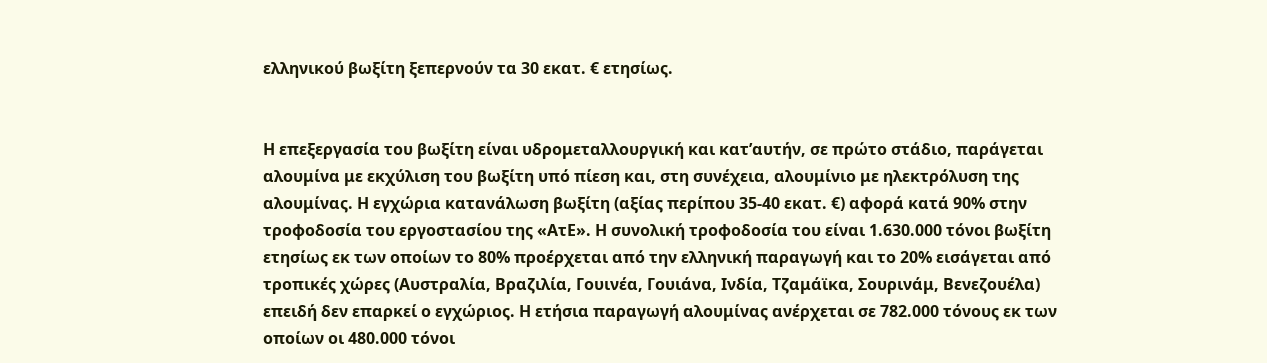ελληνικού βωξίτη ξεπερνούν τα 30 εκατ. € ετησίως.


Η επεξεργασία του βωξίτη είναι υδρομεταλλουργική και κατ’αυτήν, σε πρώτο στάδιο, παράγεται αλουμίνα με εκχύλιση του βωξίτη υπό πίεση και, στη συνέχεια, αλουμίνιο με ηλεκτρόλυση της αλουμίνας. Η εγχώρια κατανάλωση βωξίτη (αξίας περίπου 35-40 εκατ. €) αφορά κατά 90% στην τροφοδοσία του εργοστασίου της «ΑτΕ». Η συνολική τροφοδοσία του είναι 1.630.000 τόνοι βωξίτη ετησίως εκ των οποίων το 80% προέρχεται από την ελληνική παραγωγή και το 20% εισάγεται από τροπικές χώρες (Αυστραλία, Βραζιλία, Γουινέα, Γουιάνα, Ινδία, Τζαμάϊκα, Σουρινάμ, Βενεζουέλα) επειδή δεν επαρκεί ο εγχώριος. Η ετήσια παραγωγή αλουμίνας ανέρχεται σε 782.000 τόνους εκ των οποίων οι 480.000 τόνοι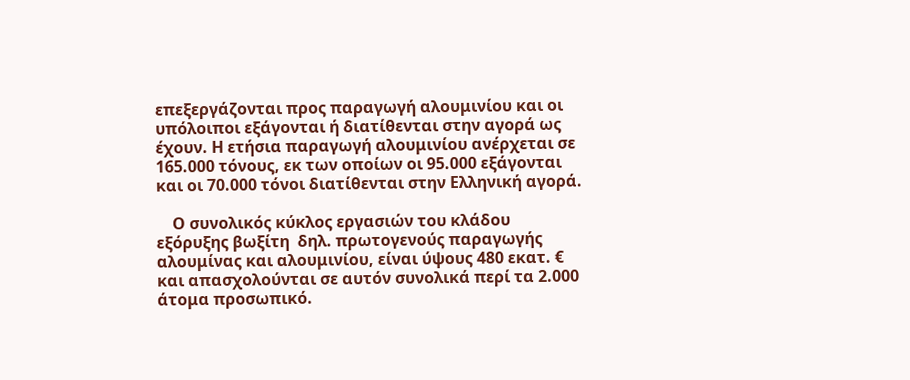επεξεργάζονται προς παραγωγή αλουμινίου και οι υπόλοιποι εξάγονται ή διατίθενται στην αγορά ως έχουν. Η ετήσια παραγωγή αλουμινίου ανέρχεται σε 165.000 τόνους, εκ των οποίων οι 95.000 εξάγονται και οι 70.000 τόνοι διατίθενται στην Ελληνική αγορά.

    Ο συνολικός κύκλος εργασιών του κλάδου εξόρυξης βωξίτη  δηλ. πρωτογενούς παραγωγής αλουμίνας και αλουμινίου, είναι ύψους 480 εκατ. € και απασχολούνται σε αυτόν συνολικά περί τα 2.000 άτομα προσωπικό.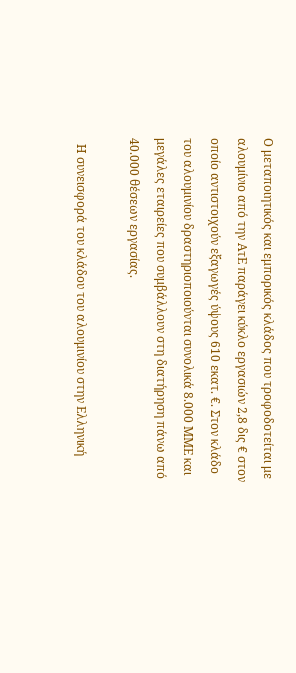Ο μεταποιητικός και εμπορικός κλάδος που τροφοδοτείται με αλουμίνιο από την ΑτΕ παράγει κύκλο εργασιών 2,8 δις € στον οποίο αντιστοιχούν εξαγωγές ύψους 610 εκατ. €. Στον κλάδο του αλουμινίου δραστηριοποιούνται συνολικά 8.000 ΜΜΕ και μεγάλες εταιρείες που συμβάλλουν στη διατήρηση πάνω από 40.000 θέσεων εργασίας.

  Η συνεισφορά του κλάδου του αλουμινίου στην Ελληνική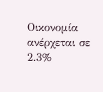Οικονομία ανέρχεται σε 2.3%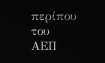περίπου του ΑΕΠ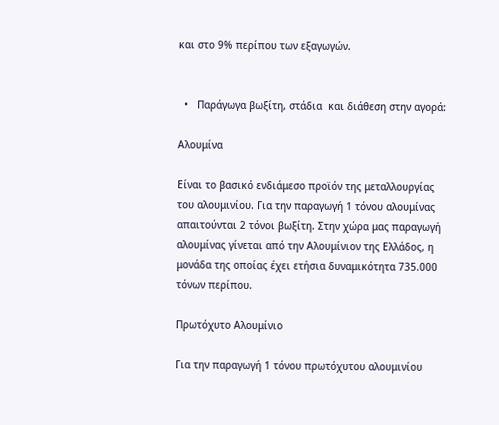και στο 9% περίπου των εξαγωγών.


  •   Παράγωγα βωξίτη, στάδια  και διάθεση στην αγορά:

Αλουμίνα

Είναι το βασικό ενδιάμεσο προϊόν της μεταλλουργίας του αλουμινίου. Για την παραγωγή 1 τόνου αλουμίνας απαιτούνται 2 τόνοι βωξίτη. Στην χώρα μας παραγωγή αλουμίνας γίνεται από την Αλουμίνιον της Ελλάδος, η μονάδα της οποίας έχει ετήσια δυναμικότητα 735.000 τόνων περίπου.

Πρωτόχυτο Αλουμίνιο

Για την παραγωγή 1 τόνου πρωτόχυτου αλουμινίου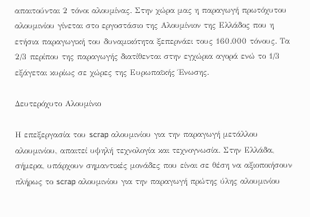απαιτούνται 2 τόνοι αλουμίνας. Στην χώρα μας η παραγωγή πρωτόχυτου αλουμινίου γίνεται στο εργοστάσιο της Αλουμίνιον της Ελλάδος που η ετήσια παραγωγική του δυναμικότητα ξεπερνάει τους 160.000 τόνους. Τα 2/3 περίπου της παραγωγής διατίθενται στην εγχώρια αγορά ενώ το 1/3 εξάγεται κυρίως σε χώρες της Ευρωπαϊκής Ένωσης.

Δευτερόχυτο Αλουμίνιο

Η επεξεργασία του scrap αλουμινίου για την παραγωγή μετάλλου αλουμινίου, απαιτεί υψηλή τεχνολογία και τεχνογνωσία. Στην Ελλάδα, σήμερα, υπάρχουν σημαντικές μονάδες που είναι σε θέση να αξιοποιήσουν πλήρως το scrap αλουμινίου για την παραγωγή πρώτης ύλης αλουμινίου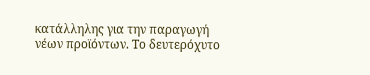κατάλληλης για την παραγωγή νέων προϊόντων. Το δευτερόχυτο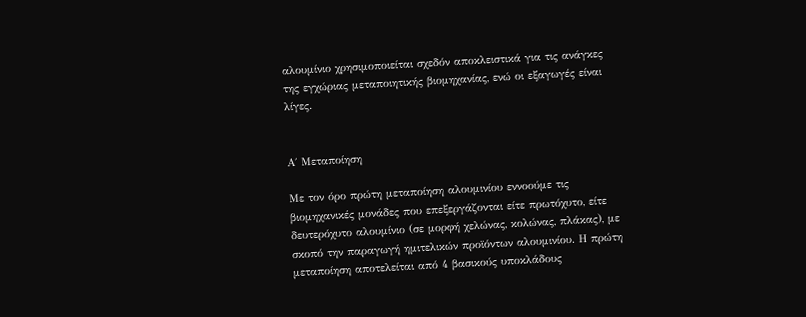αλουμίνιο χρησιμοποιείται σχεδόν αποκλειστικά για τις ανάγκες της εγχώριας μεταποιητικής βιομηχανίας, ενώ οι εξαγωγές είναι λίγες.


Α΄ Μεταποίηση

Με τον όρο πρώτη μεταποίηση αλουμινίου εννοούμε τις βιομηχανικές μονάδες που επεξεργάζονται είτε πρωτόχυτο, είτε δευτερόχυτο αλουμίνιο (σε μορφή χελώνας, κολώνας, πλάκας), με σκοπό την παραγωγή ημιτελικών προϊόντων αλουμινίου. Η πρώτη μεταποίηση αποτελείται από 4 βασικούς υποκλάδους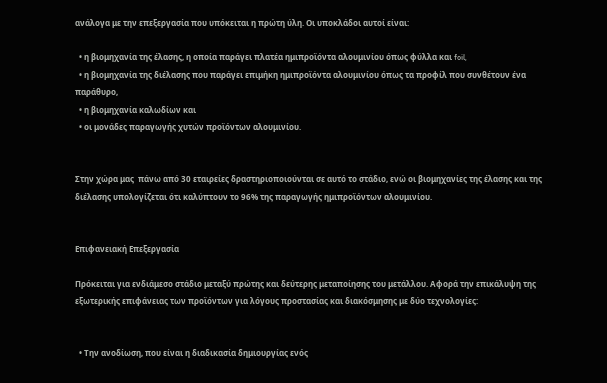ανάλογα με την επεξεργασία που υπόκειται η πρώτη ύλη. Οι υποκλάδοι αυτοί είναι:

  • η βιομηχανία της έλασης, η οποία παράγει πλατέα ημιπροϊόντα αλουμινίου όπως φύλλα και foil,
  • η βιομηχανία της διέλασης που παράγει επιμήκη ημιπροϊόντα αλουμινίου όπως τα προφίλ που συνθέτουν ένα παράθυρο,
  • η βιομηχανία καλωδίων και
  • οι μονάδες παραγωγής χυτών προϊόντων αλουμινίου.


Στην χώρα μας  πάνω από 30 εταιρείες δραστηριοποιούνται σε αυτό το στάδιο, ενώ οι βιομηχανίες της έλασης και της διέλασης υπολογίζεται ότι καλύπτουν το 96% της παραγωγής ημιπροϊόντων αλουμινίου.


Επιφανειακή Επεξεργασία

Πρόκειται για ενδιάμεσο στάδιο μεταξύ πρώτης και δεύτερης μεταποίησης του μετάλλου. Αφορά την επικάλυψη της εξωτερικής επιφάνειας των προϊόντων για λόγους προστασίας και διακόσμησης με δύο τεχνολογίες:


  • Την ανοδίωση, που είναι η διαδικασία δημιουργίας ενός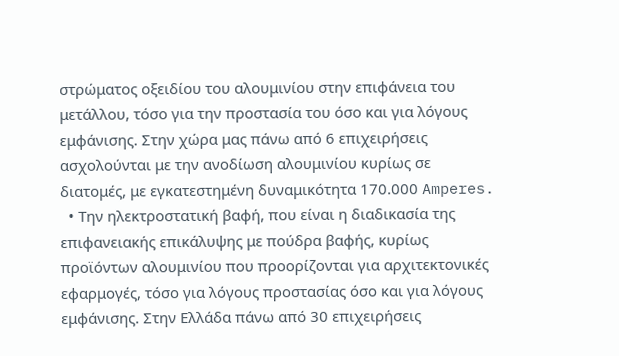στρώματος οξειδίου του αλουμινίου στην επιφάνεια του μετάλλου, τόσο για την προστασία του όσο και για λόγους εμφάνισης. Στην χώρα μας πάνω από 6 επιχειρήσεις ασχολούνται με την ανοδίωση αλουμινίου κυρίως σε διατομές, με εγκατεστημένη δυναμικότητα 170.000 Amperes.
  • Την ηλεκτροστατική βαφή, που είναι η διαδικασία της επιφανειακής επικάλυψης με πούδρα βαφής, κυρίως προϊόντων αλουμινίου που προορίζονται για αρχιτεκτονικές εφαρμογές, τόσο για λόγους προστασίας όσο και για λόγους εμφάνισης. Στην Ελλάδα πάνω από 30 επιχειρήσεις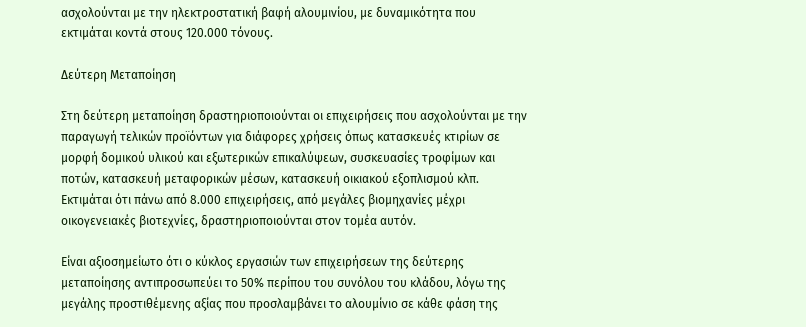ασχολούνται με την ηλεκτροστατική βαφή αλουμινίου, με δυναμικότητα που εκτιμάται κοντά στους 120.000 τόνους.

Δεύτερη Μεταποίηση

Στη δεύτερη μεταποίηση δραστηριοποιούνται οι επιχειρήσεις που ασχολούνται με την παραγωγή τελικών προϊόντων για διάφορες χρήσεις όπως κατασκευές κτιρίων σε μορφή δομικού υλικού και εξωτερικών επικαλύψεων, συσκευασίες τροφίμων και ποτών, κατασκευή μεταφορικών μέσων, κατασκευή οικιακού εξοπλισμού κλπ. Εκτιμάται ότι πάνω από 8.000 επιχειρήσεις, από μεγάλες βιομηχανίες μέχρι οικογενειακές βιοτεχνίες, δραστηριοποιούνται στον τομέα αυτόν.

Είναι αξιοσημείωτο ότι ο κύκλος εργασιών των επιχειρήσεων της δεύτερης μεταποίησης αντιπροσωπεύει το 50% περίπου του συνόλου του κλάδου, λόγω της μεγάλης προστιθέμενης αξίας που προσλαμβάνει το αλουμίνιο σε κάθε φάση της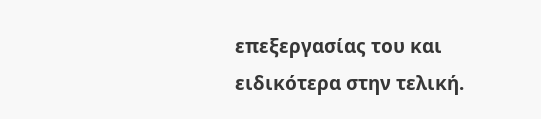επεξεργασίας του και ειδικότερα στην τελική.